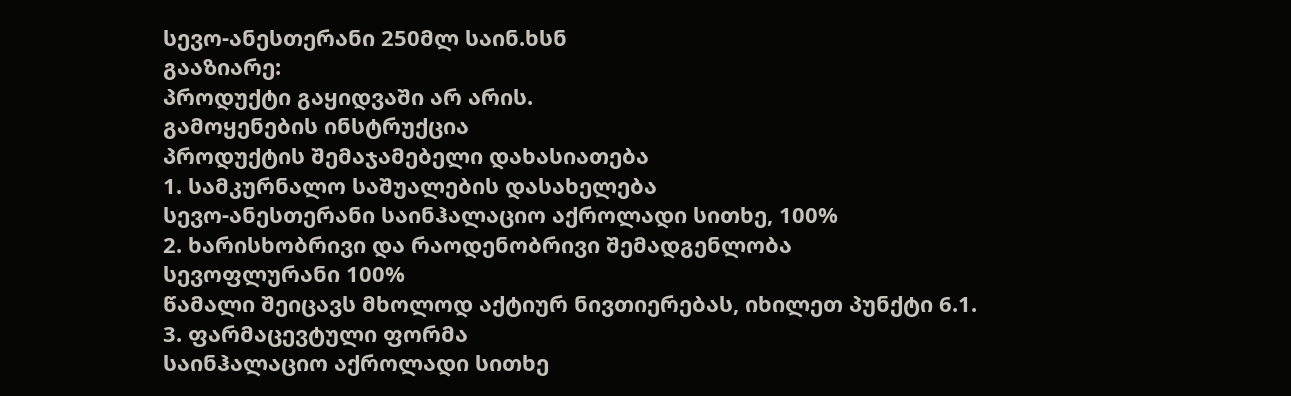სევო-ანესთერანი 250მლ საინ.ხსნ
გააზიარე:
პროდუქტი გაყიდვაში არ არის.
გამოყენების ინსტრუქცია
პროდუქტის შემაჯამებელი დახასიათება
1. სამკურნალო საშუალების დასახელება
სევო-ანესთერანი საინჰალაციო აქროლადი სითხე, 100%
2. ხარისხობრივი და რაოდენობრივი შემადგენლობა
სევოფლურანი 100%
წამალი შეიცავს მხოლოდ აქტიურ ნივთიერებას, იხილეთ პუნქტი 6.1.
3. ფარმაცევტული ფორმა
საინჰალაციო აქროლადი სითხე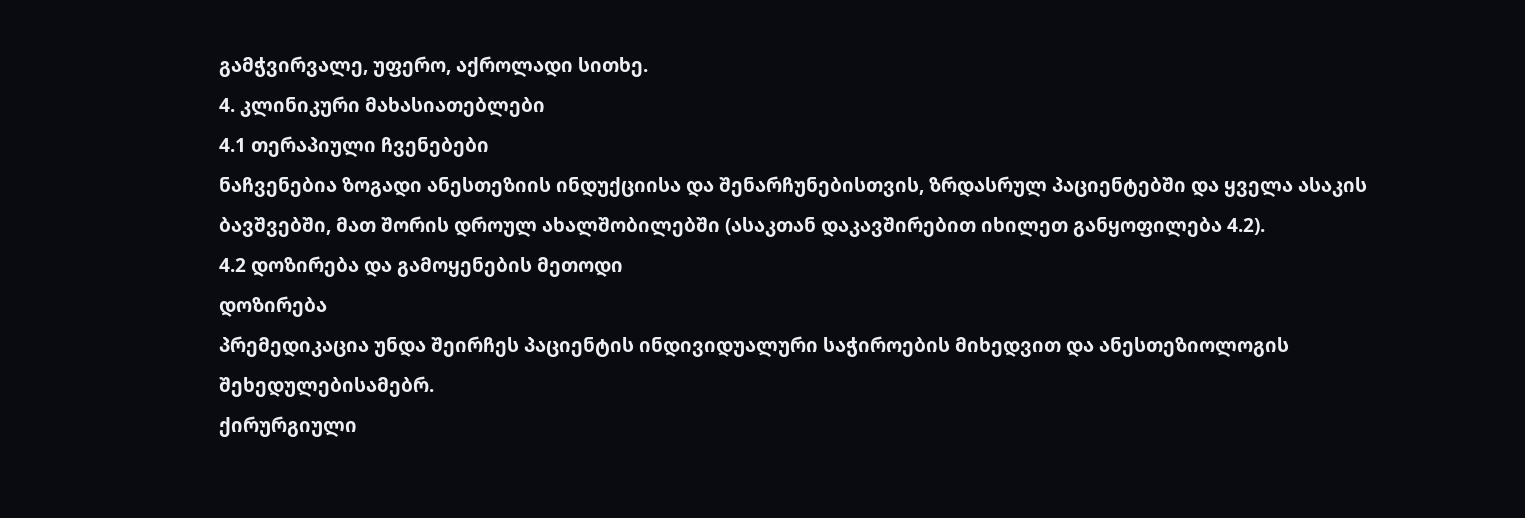გამჭვირვალე, უფერო, აქროლადი სითხე.
4. კლინიკური მახასიათებლები
4.1 თერაპიული ჩვენებები
ნაჩვენებია ზოგადი ანესთეზიის ინდუქციისა და შენარჩუნებისთვის, ზრდასრულ პაციენტებში და ყველა ასაკის ბავშვებში, მათ შორის დროულ ახალშობილებში (ასაკთან დაკავშირებით იხილეთ განყოფილება 4.2).
4.2 დოზირება და გამოყენების მეთოდი
დოზირება
პრემედიკაცია უნდა შეირჩეს პაციენტის ინდივიდუალური საჭიროების მიხედვით და ანესთეზიოლოგის შეხედულებისამებრ.
ქირურგიული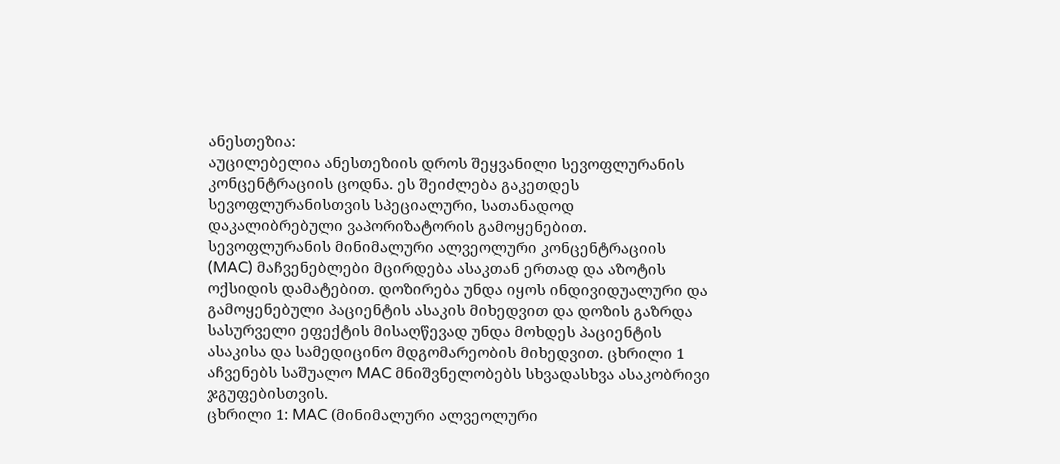ანესთეზია:
აუცილებელია ანესთეზიის დროს შეყვანილი სევოფლურანის კონცენტრაციის ცოდნა. ეს შეიძლება გაკეთდეს სევოფლურანისთვის სპეციალური, სათანადოდ დაკალიბრებული ვაპორიზატორის გამოყენებით. სევოფლურანის მინიმალური ალვეოლური კონცენტრაციის (MAC) მაჩვენებლები მცირდება ასაკთან ერთად და აზოტის ოქსიდის დამატებით. დოზირება უნდა იყოს ინდივიდუალური და გამოყენებული პაციენტის ასაკის მიხედვით და დოზის გაზრდა სასურველი ეფექტის მისაღწევად უნდა მოხდეს პაციენტის ასაკისა და სამედიცინო მდგომარეობის მიხედვით. ცხრილი 1 აჩვენებს საშუალო MAC მნიშვნელობებს სხვადასხვა ასაკობრივი ჯგუფებისთვის.
ცხრილი 1: MAC (მინიმალური ალვეოლური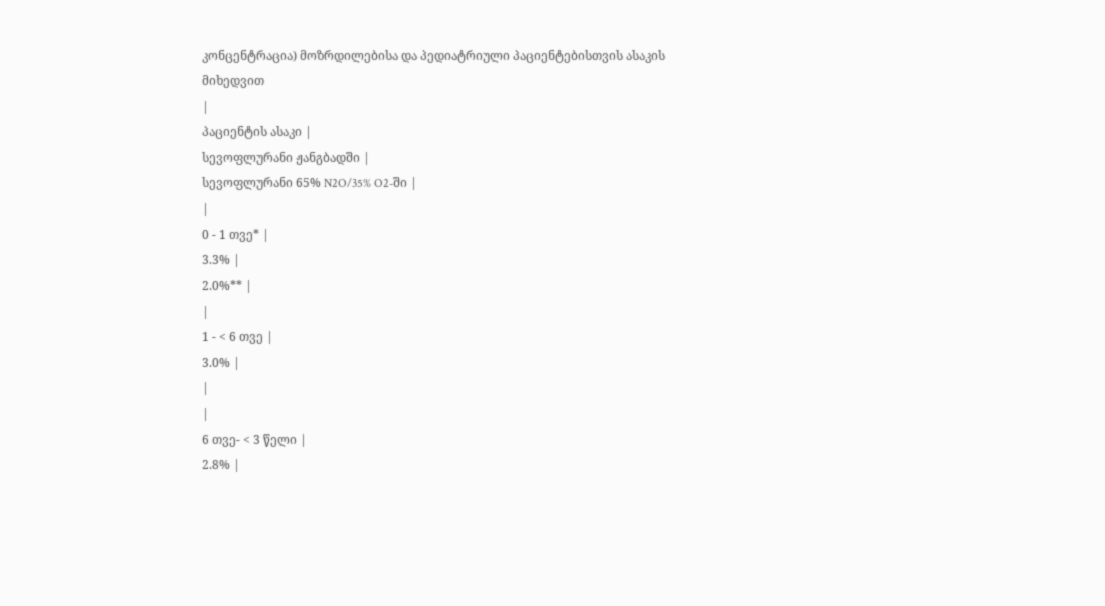კონცენტრაცია) მოზრდილებისა და პედიატრიული პაციენტებისთვის ასაკის მიხედვით
|
პაციენტის ასაკი |
სევოფლურანი ჟანგბადში |
სევოფლურანი 65% N2O/35% O2-ში |
|
0 - 1 თვე* |
3.3% |
2.0%** |
|
1 - < 6 თვე |
3.0% |
|
|
6 თვე- < 3 წელი |
2.8% |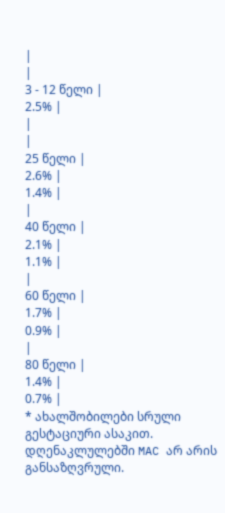|
|
3 - 12 წელი |
2.5% |
|
|
25 წელი |
2.6% |
1.4% |
|
40 წელი |
2.1% |
1.1% |
|
60 წელი |
1.7% |
0.9% |
|
80 წელი |
1.4% |
0.7% |
* ახალშობილები სრული გესტაციური ასაკით. დღენაკლულებში MAC არ არის განსაზღვრული.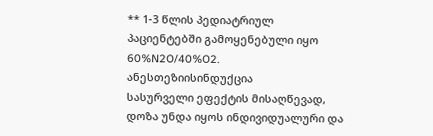** 1-3 წლის პედიატრიულ პაციენტებში გამოყენებული იყო 60%N2O/40%O2.
ანესთეზიისინდუქცია
სასურველი ეფექტის მისაღწევად, დოზა უნდა იყოს ინდივიდუალური და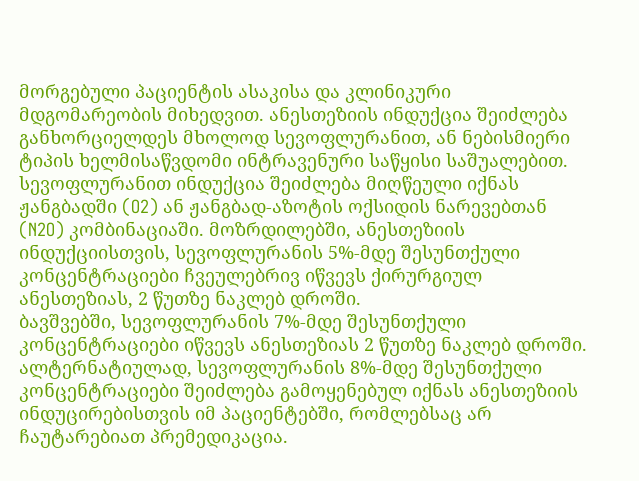მორგებული პაციენტის ასაკისა და კლინიკური მდგომარეობის მიხედვით. ანესთეზიის ინდუქცია შეიძლება განხორციელდეს მხოლოდ სევოფლურანით, ან ნებისმიერი ტიპის ხელმისაწვდომი ინტრავენური საწყისი საშუალებით.
სევოფლურანით ინდუქცია შეიძლება მიღწეული იქნას ჟანგბადში (O2) ან ჟანგბად-აზოტის ოქსიდის ნარევებთან (N2O) კომბინაციაში. მოზრდილებში, ანესთეზიის ინდუქციისთვის, სევოფლურანის 5%-მდე შესუნთქული კონცენტრაციები ჩვეულებრივ იწვევს ქირურგიულ ანესთეზიას, 2 წუთზე ნაკლებ დროში.
ბავშვებში, სევოფლურანის 7%-მდე შესუნთქული კონცენტრაციები იწვევს ანესთეზიას 2 წუთზე ნაკლებ დროში.
ალტერნატიულად, სევოფლურანის 8%-მდე შესუნთქული კონცენტრაციები შეიძლება გამოყენებულ იქნას ანესთეზიის ინდუცირებისთვის იმ პაციენტებში, რომლებსაც არ ჩაუტარებიათ პრემედიკაცია.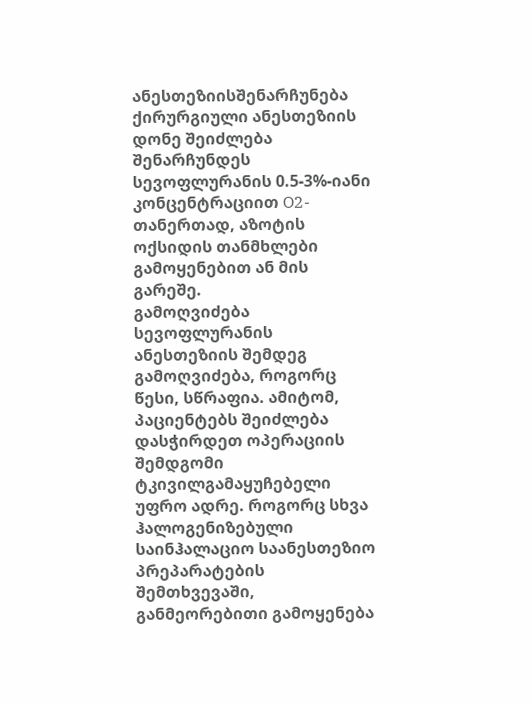ანესთეზიისშენარჩუნება
ქირურგიული ანესთეზიის დონე შეიძლება შენარჩუნდეს სევოფლურანის 0.5-3%-იანი კონცენტრაციით O2-თანერთად, აზოტის ოქსიდის თანმხლები გამოყენებით ან მის გარეშე.
გამოღვიძება
სევოფლურანის ანესთეზიის შემდეგ გამოღვიძება, როგორც წესი, სწრაფია. ამიტომ, პაციენტებს შეიძლება დასჭირდეთ ოპერაციის შემდგომი ტკივილგამაყუჩებელი უფრო ადრე. როგორც სხვა ჰალოგენიზებული საინჰალაციო საანესთეზიო პრეპარატების შემთხვევაში, განმეორებითი გამოყენება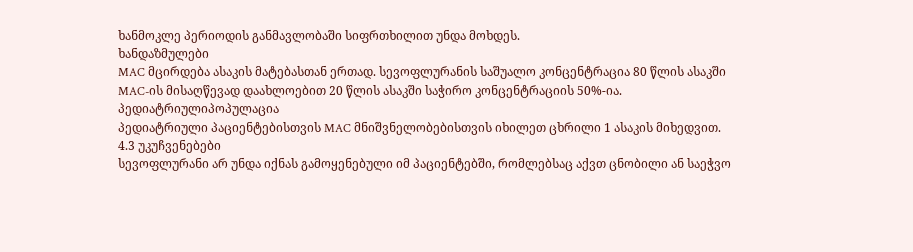ხანმოკლე პერიოდის განმავლობაში სიფრთხილით უნდა მოხდეს.
ხანდაზმულები
MAC მცირდება ასაკის მატებასთან ერთად. სევოფლურანის საშუალო კონცენტრაცია 80 წლის ასაკში MAC-ის მისაღწევად დაახლოებით 20 წლის ასაკში საჭირო კონცენტრაციის 50%-ია.
პედიატრიულიპოპულაცია
პედიატრიული პაციენტებისთვის MAC მნიშვნელობებისთვის იხილეთ ცხრილი 1 ასაკის მიხედვით.
4.3 უკუჩვენებები
სევოფლურანი არ უნდა იქნას გამოყენებული იმ პაციენტებში, რომლებსაც აქვთ ცნობილი ან საეჭვო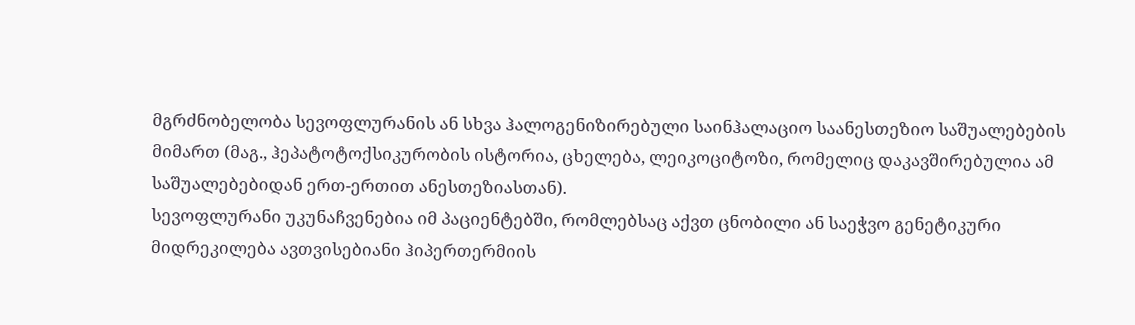მგრძნობელობა სევოფლურანის ან სხვა ჰალოგენიზირებული საინჰალაციო საანესთეზიო საშუალებების მიმართ (მაგ., ჰეპატოტოქსიკურობის ისტორია, ცხელება, ლეიკოციტოზი, რომელიც დაკავშირებულია ამ საშუალებებიდან ერთ-ერთით ანესთეზიასთან).
სევოფლურანი უკუნაჩვენებია იმ პაციენტებში, რომლებსაც აქვთ ცნობილი ან საეჭვო გენეტიკური მიდრეკილება ავთვისებიანი ჰიპერთერმიის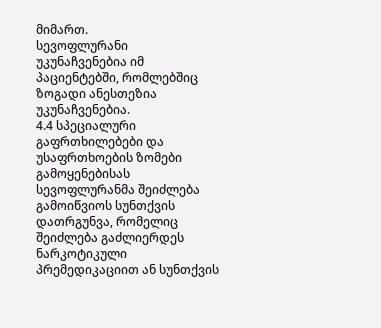მიმართ.
სევოფლურანი უკუნაჩვენებია იმ პაციენტებში, რომლებშიც ზოგადი ანესთეზია უკუნაჩვენებია.
4.4 სპეციალური გაფრთხილებები და უსაფრთხოების ზომები გამოყენებისას
სევოფლურანმა შეიძლება გამოიწვიოს სუნთქვის დათრგუნვა, რომელიც შეიძლება გაძლიერდეს ნარკოტიკული პრემედიკაციით ან სუნთქვის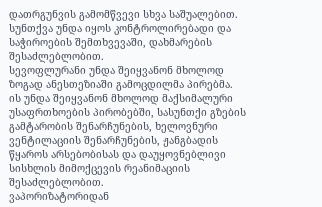დათრგუნვის გამომწვევი სხვა საშუალებით. სუნთქვა უნდა იყოს კონტროლირებადი და საჭიროების შემთხვევაში, დახმარების შესაძლებლობით.
სევოფლურანი უნდა შეიყვანონ მხოლოდ ზოგად ანესთეზიაში გამოცდილმა პირებმა. ის უნდა შეიყვანონ მხოლოდ მაქსიმალური უსაფრთხოების პირობებში, სასუნთქი გზების გამტარობის შენარჩუნების, ხელოვნური ვენტილაციის შენარჩუნების, ჟანგბადის წყაროს არსებობისას და დაუყოვნებლივი სისხლის მიმოქცევის რეანიმაციის შესაძლებლობით.
ვაპორიზატორიდან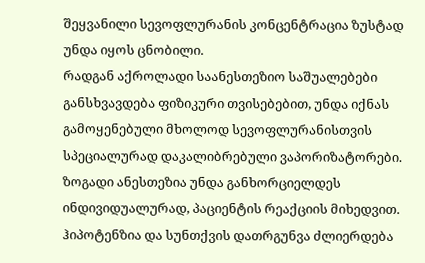შეყვანილი სევოფლურანის კონცენტრაცია ზუსტად უნდა იყოს ცნობილი.
რადგან აქროლადი საანესთეზიო საშუალებები განსხვავდება ფიზიკური თვისებებით, უნდა იქნას გამოყენებული მხოლოდ სევოფლურანისთვის სპეციალურად დაკალიბრებული ვაპორიზატორები. ზოგადი ანესთეზია უნდა განხორციელდეს ინდივიდუალურად, პაციენტის რეაქციის მიხედვით.
ჰიპოტენზია და სუნთქვის დათრგუნვა ძლიერდება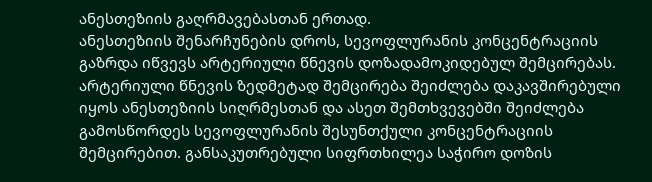ანესთეზიის გაღრმავებასთან ერთად.
ანესთეზიის შენარჩუნების დროს, სევოფლურანის კონცენტრაციის გაზრდა იწვევს არტერიული წნევის დოზადამოკიდებულ შემცირებას. არტერიული წნევის ზედმეტად შემცირება შეიძლება დაკავშირებული იყოს ანესთეზიის სიღრმესთან და ასეთ შემთხვევებში შეიძლება გამოსწორდეს სევოფლურანის შესუნთქული კონცენტრაციის შემცირებით. განსაკუთრებული სიფრთხილეა საჭირო დოზის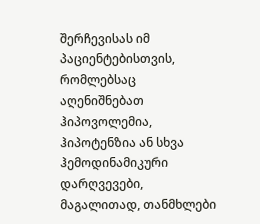შერჩევისას იმ პაციენტებისთვის, რომლებსაც აღენიშნებათ ჰიპოვოლემია, ჰიპოტენზია ან სხვა ჰემოდინამიკური დარღვევები, მაგალითად, თანმხლები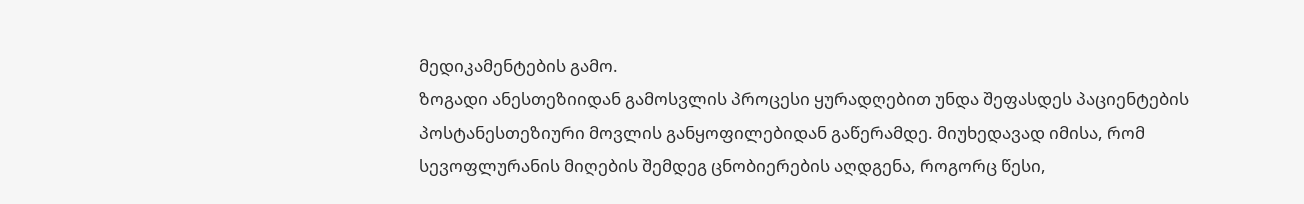მედიკამენტების გამო.
ზოგადი ანესთეზიიდან გამოსვლის პროცესი ყურადღებით უნდა შეფასდეს პაციენტების პოსტანესთეზიური მოვლის განყოფილებიდან გაწერამდე. მიუხედავად იმისა, რომ სევოფლურანის მიღების შემდეგ ცნობიერების აღდგენა, როგორც წესი,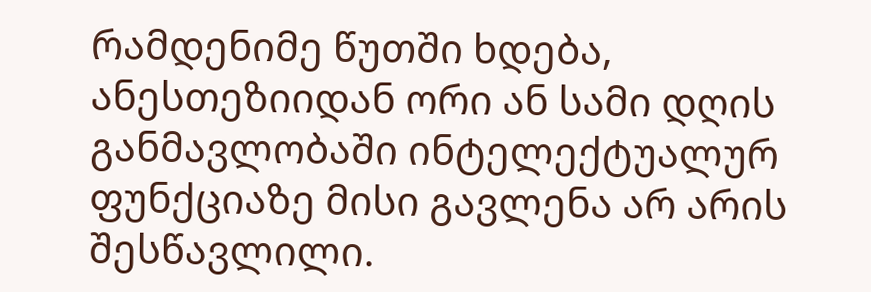რამდენიმე წუთში ხდება, ანესთეზიიდან ორი ან სამი დღის განმავლობაში ინტელექტუალურ ფუნქციაზე მისი გავლენა არ არის შესწავლილი.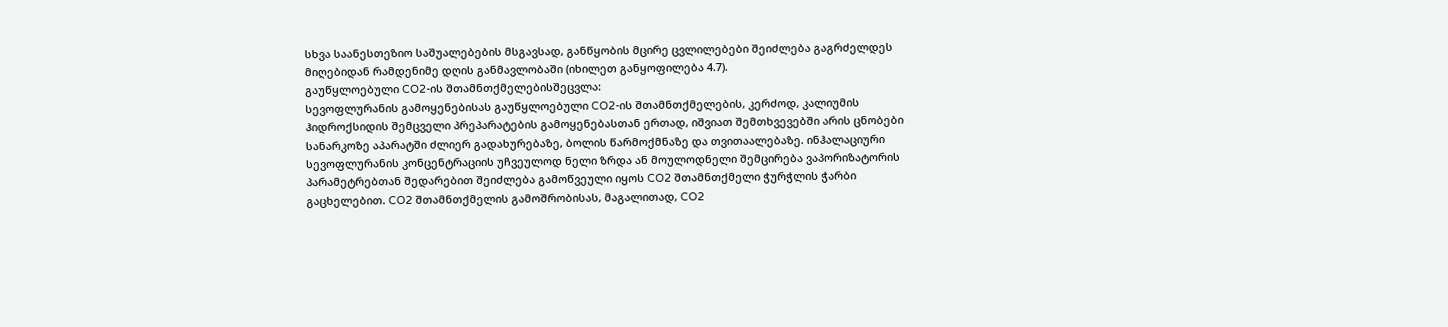სხვა საანესთეზიო საშუალებების მსგავსად, განწყობის მცირე ცვლილებები შეიძლება გაგრძელდეს მიღებიდან რამდენიმე დღის განმავლობაში (იხილეთ განყოფილება 4.7).
გაუწყლოებული CO2-ის შთამნთქმელებისშეცვლა:
სევოფლურანის გამოყენებისას გაუწყლოებული CO2-ის შთამნთქმელების, კერძოდ, კალიუმის ჰიდროქსიდის შემცველი პრეპარატების გამოყენებასთან ერთად, იშვიათ შემთხვევებში არის ცნობები სანარკოზე აპარატში ძლიერ გადახურებაზე, ბოლის წარმოქმნაზე და თვითაალებაზე. ინჰალაციური სევოფლურანის კონცენტრაციის უჩვეულოდ ნელი ზრდა ან მოულოდნელი შემცირება ვაპორიზატორის პარამეტრებთან შედარებით შეიძლება გამოწვეული იყოს CO2 შთამნთქმელი ჭურჭლის ჭარბი გაცხელებით. CO2 შთამნთქმელის გამოშრობისას, მაგალითად, CO2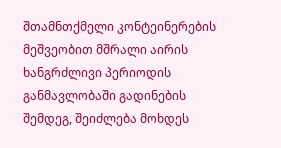შთამნთქმელი კონტეინერების მეშვეობით მშრალი აირის ხანგრძლივი პერიოდის განმავლობაში გადინების შემდეგ, შეიძლება მოხდეს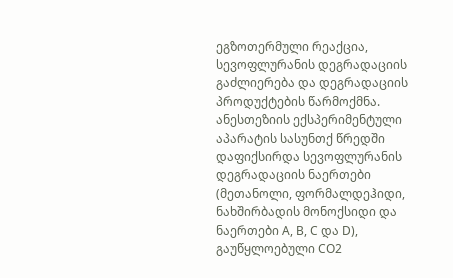ეგზოთერმული რეაქცია, სევოფლურანის დეგრადაციის გაძლიერება და დეგრადაციის პროდუქტების წარმოქმნა. ანესთეზიის ექსპერიმენტული აპარატის სასუნთქ წრედში დაფიქსირდა სევოფლურანის დეგრადაციის ნაერთები (მეთანოლი, ფორმალდეჰიდი, ნახშირბადის მონოქსიდი და ნაერთები A, B, C და D), გაუწყლოებული CO2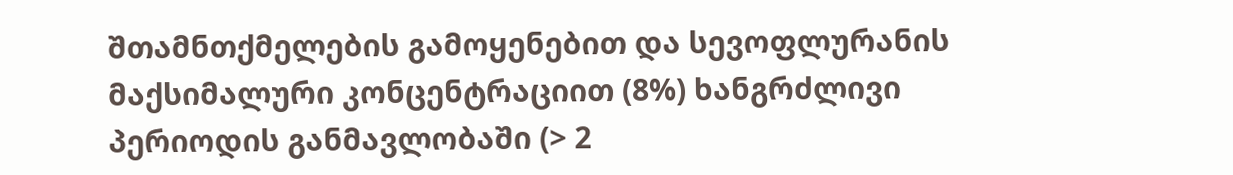შთამნთქმელების გამოყენებით და სევოფლურანის მაქსიმალური კონცენტრაციით (8%) ხანგრძლივი პერიოდის განმავლობაში (> 2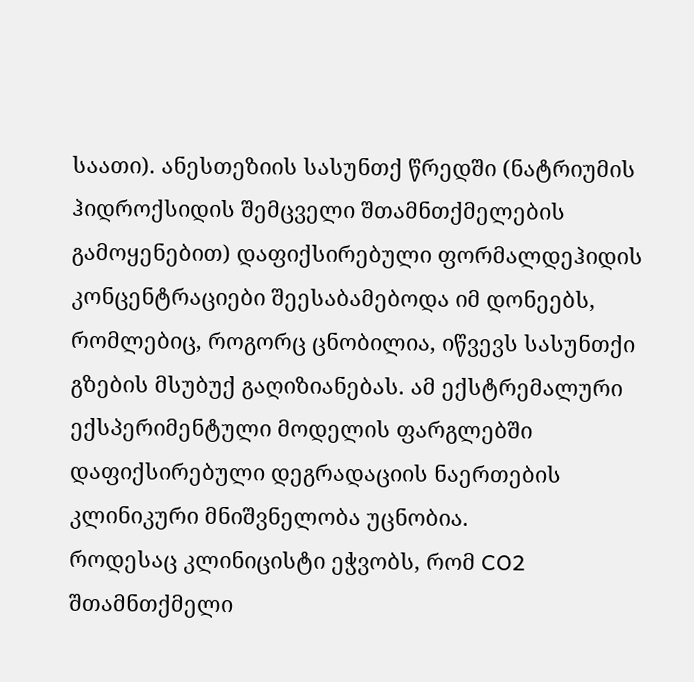საათი). ანესთეზიის სასუნთქ წრედში (ნატრიუმის ჰიდროქსიდის შემცველი შთამნთქმელების გამოყენებით) დაფიქსირებული ფორმალდეჰიდის კონცენტრაციები შეესაბამებოდა იმ დონეებს, რომლებიც, როგორც ცნობილია, იწვევს სასუნთქი გზების მსუბუქ გაღიზიანებას. ამ ექსტრემალური ექსპერიმენტული მოდელის ფარგლებში დაფიქსირებული დეგრადაციის ნაერთების კლინიკური მნიშვნელობა უცნობია.
როდესაც კლინიცისტი ეჭვობს, რომ CO2 შთამნთქმელი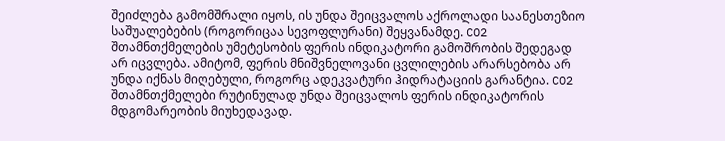შეიძლება გამომშრალი იყოს, ის უნდა შეიცვალოს აქროლადი საანესთეზიო საშუალებების (როგორიცაა სევოფლურანი) შეყვანამდე. CO2 შთამნთქმელების უმეტესობის ფერის ინდიკატორი გამოშრობის შედეგად არ იცვლება. ამიტომ, ფერის მნიშვნელოვანი ცვლილების არარსებობა არ უნდა იქნას მიღებული, როგორც ადეკვატური ჰიდრატაციის გარანტია. CO2 შთამნთქმელები რუტინულად უნდა შეიცვალოს ფერის ინდიკატორის მდგომარეობის მიუხედავად.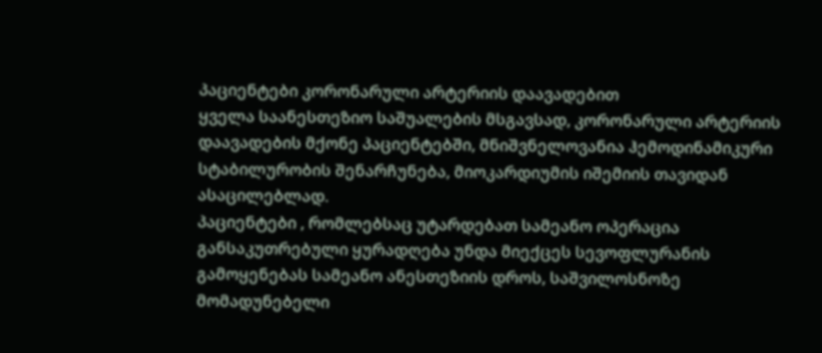პაციენტები კორონარული არტერიის დაავადებით
ყველა საანესთეზიო საშუალების მსგავსად, კორონარული არტერიის დაავადების მქონე პაციენტებში, მნიშვნელოვანია ჰემოდინამიკური სტაბილურობის შენარჩუნება, მიოკარდიუმის იშემიის თავიდან ასაცილებლად.
პაციენტები , რომლებსაც უტარდებათ სამეანო ოპერაცია
განსაკუთრებული ყურადღება უნდა მიექცეს სევოფლურანის გამოყენებას სამეანო ანესთეზიის დროს, საშვილოსნოზე მომადუნებელი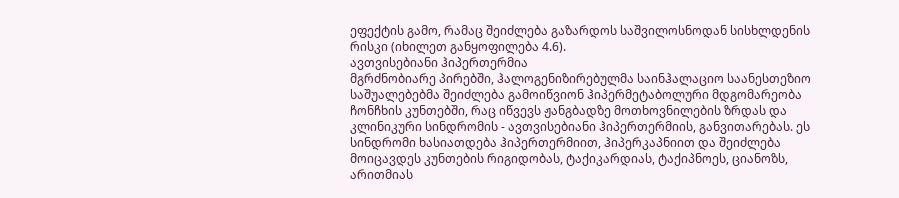ეფექტის გამო, რამაც შეიძლება გაზარდოს საშვილოსნოდან სისხლდენის რისკი (იხილეთ განყოფილება 4.6).
ავთვისებიანი ჰიპერთერმია
მგრძნობიარე პირებში, ჰალოგენიზირებულმა საინჰალაციო საანესთეზიო საშუალებებმა შეიძლება გამოიწვიონ ჰიპერმეტაბოლური მდგომარეობა ჩონჩხის კუნთებში, რაც იწვევს ჟანგბადზე მოთხოვნილების ზრდას და კლინიკური სინდრომის - ავთვისებიანი ჰიპერთერმიის, განვითარებას. ეს სინდრომი ხასიათდება ჰიპერთერმიით, ჰიპერკაპნიით და შეიძლება მოიცავდეს კუნთების რიგიდობას, ტაქიკარდიას, ტაქიპნოეს, ციანოზს, არითმიას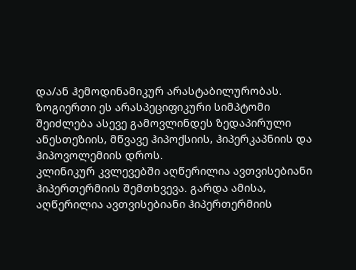და/ან ჰემოდინამიკურ არასტაბილურობას.
ზოგიერთი ეს არასპეციფიკური სიმპტომი შეიძლება ასევე გამოვლინდეს ზედაპირული ანესთეზიის, მწვავე ჰიპოქსიის, ჰიპერკაპნიის და ჰიპოვოლემიის დროს.
კლინიკურ კვლევებში აღწერილია ავთვისებიანი ჰიპერთერმიის შემთხვევა. გარდა ამისა, აღწერილია ავთვისებიანი ჰიპერთერმიის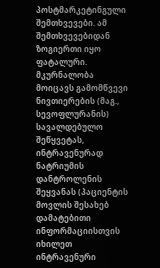პოსტმარკეტინგული შემთხვევები. ამ შემთხვევებიდან ზოგიერთი იყო ფატალური.
მკურნალობა მოიცავს გამომწვევი ნივთიერების (მაგ., სევოფლურანის) სავალდებულო შეწყვეტას, ინტრავენურად ნატრიუმის დანტროლენის შეყვანას (პაციენტის მოვლის შესახებ დამატებითი ინფორმაციისთვის იხილეთ ინტრავენური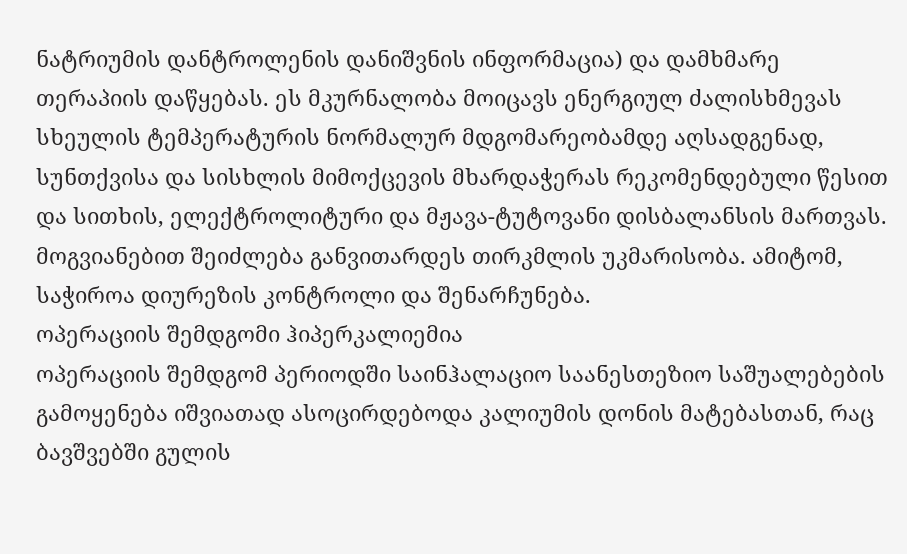ნატრიუმის დანტროლენის დანიშვნის ინფორმაცია) და დამხმარე თერაპიის დაწყებას. ეს მკურნალობა მოიცავს ენერგიულ ძალისხმევას სხეულის ტემპერატურის ნორმალურ მდგომარეობამდე აღსადგენად, სუნთქვისა და სისხლის მიმოქცევის მხარდაჭერას რეკომენდებული წესით და სითხის, ელექტროლიტური და მჟავა-ტუტოვანი დისბალანსის მართვას.
მოგვიანებით შეიძლება განვითარდეს თირკმლის უკმარისობა. ამიტომ, საჭიროა დიურეზის კონტროლი და შენარჩუნება.
ოპერაციის შემდგომი ჰიპერკალიემია
ოპერაციის შემდგომ პერიოდში საინჰალაციო საანესთეზიო საშუალებების გამოყენება იშვიათად ასოცირდებოდა კალიუმის დონის მატებასთან, რაც ბავშვებში გულის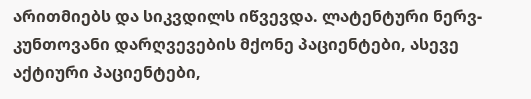არითმიებს და სიკვდილს იწვევდა. ლატენტური ნერვ-კუნთოვანი დარღვევების მქონე პაციენტები, ასევე აქტიური პაციენტები,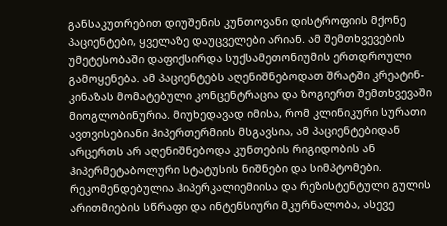განსაკუთრებით დიუშენის კუნთოვანი დისტროფიის მქონე პაციენტები, ყველაზე დაუცველები არიან. ამ შემთხვევების უმეტესობაში დაფიქსირდა სუქსამეთონიუმის ერთდროული გამოყენება. ამ პაციენტებს აღენიშნებოდათ შრატში კრეატინ-კინაზას მომატებული კონცენტრაცია და ზოგიერთ შემთხვევაში მიოგლობინურია. მიუხედავად იმისა, რომ კლინიკური სურათი ავთვისებიანი ჰიპერთერმიის მსგავსია, ამ პაციენტებიდან არცერთს არ აღენიშნებოდა კუნთების რიგიდობის ან ჰიპერმეტაბოლური სტატუსის ნიშნები და სიმპტომები. რეკომენდებულია ჰიპერკალიემიისა და რეზისტენტული გულის არითმიების სწრაფი და ინტენსიური მკურნალობა, ასევე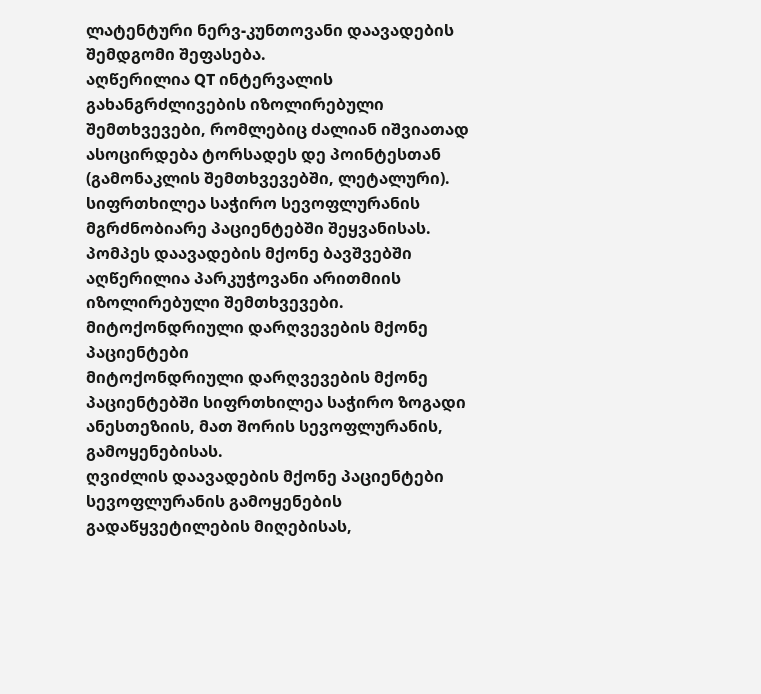ლატენტური ნერვ-კუნთოვანი დაავადების შემდგომი შეფასება.
აღწერილია QT ინტერვალის გახანგრძლივების იზოლირებული შემთხვევები, რომლებიც ძალიან იშვიათად ასოცირდება ტორსადეს დე პოინტესთან (გამონაკლის შემთხვევებში, ლეტალური). სიფრთხილეა საჭირო სევოფლურანის მგრძნობიარე პაციენტებში შეყვანისას.
პომპეს დაავადების მქონე ბავშვებში აღწერილია პარკუჭოვანი არითმიის იზოლირებული შემთხვევები.
მიტოქონდრიული დარღვევების მქონე პაციენტები
მიტოქონდრიული დარღვევების მქონე პაციენტებში სიფრთხილეა საჭირო ზოგადი ანესთეზიის, მათ შორის სევოფლურანის, გამოყენებისას.
ღვიძლის დაავადების მქონე პაციენტები
სევოფლურანის გამოყენების გადაწყვეტილების მიღებისას,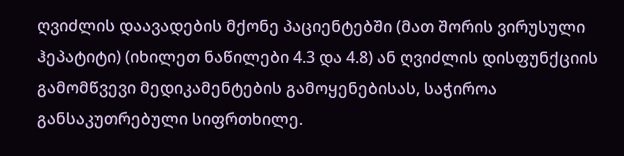ღვიძლის დაავადების მქონე პაციენტებში (მათ შორის ვირუსული ჰეპატიტი) (იხილეთ ნაწილები 4.3 და 4.8) ან ღვიძლის დისფუნქციის გამომწვევი მედიკამენტების გამოყენებისას, საჭიროა განსაკუთრებული სიფრთხილე.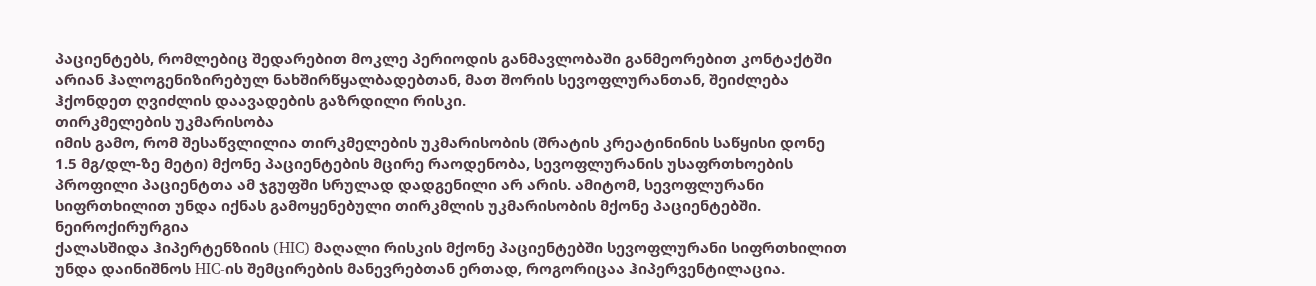პაციენტებს, რომლებიც შედარებით მოკლე პერიოდის განმავლობაში განმეორებით კონტაქტში არიან ჰალოგენიზირებულ ნახშირწყალბადებთან, მათ შორის სევოფლურანთან, შეიძლება ჰქონდეთ ღვიძლის დაავადების გაზრდილი რისკი.
თირკმელების უკმარისობა
იმის გამო, რომ შესაწვლილია თირკმელების უკმარისობის (შრატის კრეატინინის საწყისი დონე 1.5 მგ/დლ-ზე მეტი) მქონე პაციენტების მცირე რაოდენობა, სევოფლურანის უსაფრთხოების პროფილი პაციენტთა ამ ჯგუფში სრულად დადგენილი არ არის. ამიტომ, სევოფლურანი სიფრთხილით უნდა იქნას გამოყენებული თირკმლის უკმარისობის მქონე პაციენტებში.
ნეიროქირურგია
ქალასშიდა ჰიპერტენზიის (HIC) მაღალი რისკის მქონე პაციენტებში სევოფლურანი სიფრთხილით უნდა დაინიშნოს HIC-ის შემცირების მანევრებთან ერთად, როგორიცაა ჰიპერვენტილაცია.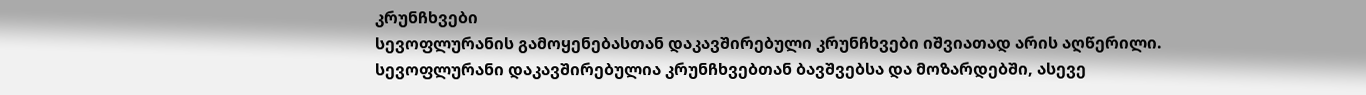კრუნჩხვები
სევოფლურანის გამოყენებასთან დაკავშირებული კრუნჩხვები იშვიათად არის აღწერილი.
სევოფლურანი დაკავშირებულია კრუნჩხვებთან ბავშვებსა და მოზარდებში, ასევე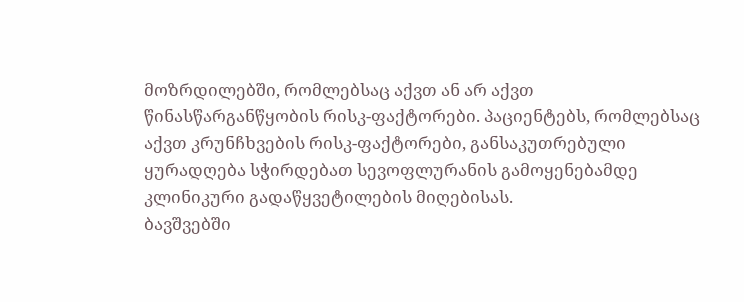მოზრდილებში, რომლებსაც აქვთ ან არ აქვთ წინასწარგანწყობის რისკ-ფაქტორები. პაციენტებს, რომლებსაც აქვთ კრუნჩხვების რისკ-ფაქტორები, განსაკუთრებული ყურადღება სჭირდებათ სევოფლურანის გამოყენებამდე კლინიკური გადაწყვეტილების მიღებისას.
ბავშვებში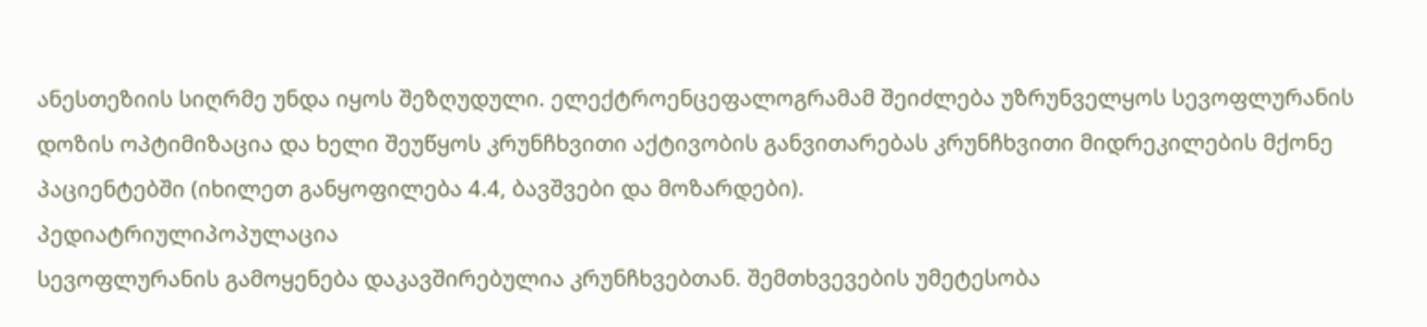ანესთეზიის სიღრმე უნდა იყოს შეზღუდული. ელექტროენცეფალოგრამამ შეიძლება უზრუნველყოს სევოფლურანის დოზის ოპტიმიზაცია და ხელი შეუწყოს კრუნჩხვითი აქტივობის განვითარებას კრუნჩხვითი მიდრეკილების მქონე პაციენტებში (იხილეთ განყოფილება 4.4, ბავშვები და მოზარდები).
პედიატრიულიპოპულაცია
სევოფლურანის გამოყენება დაკავშირებულია კრუნჩხვებთან. შემთხვევების უმეტესობა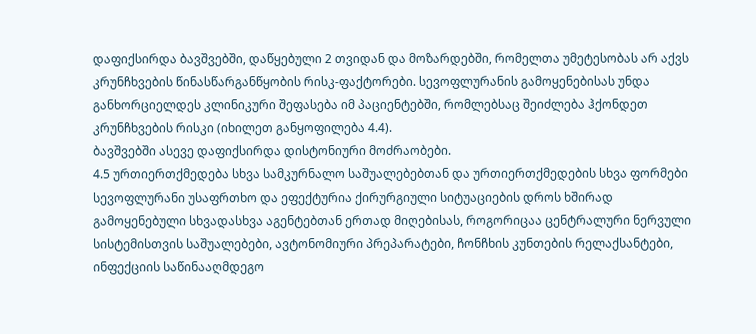დაფიქსირდა ბავშვებში, დაწყებული 2 თვიდან და მოზარდებში, რომელთა უმეტესობას არ აქვს კრუნჩხვების წინასწარგანწყობის რისკ-ფაქტორები. სევოფლურანის გამოყენებისას უნდა განხორციელდეს კლინიკური შეფასება იმ პაციენტებში, რომლებსაც შეიძლება ჰქონდეთ კრუნჩხვების რისკი (იხილეთ განყოფილება 4.4).
ბავშვებში ასევე დაფიქსირდა დისტონიური მოძრაობები.
4.5 ურთიერთქმედება სხვა სამკურნალო საშუალებებთან და ურთიერთქმედების სხვა ფორმები
სევოფლურანი უსაფრთხო და ეფექტურია ქირურგიული სიტუაციების დროს ხშირად გამოყენებული სხვადასხვა აგენტებთან ერთად მიღებისას, როგორიცაა ცენტრალური ნერვული სისტემისთვის საშუალებები, ავტონომიური პრეპარატები, ჩონჩხის კუნთების რელაქსანტები, ინფექციის საწინააღმდეგო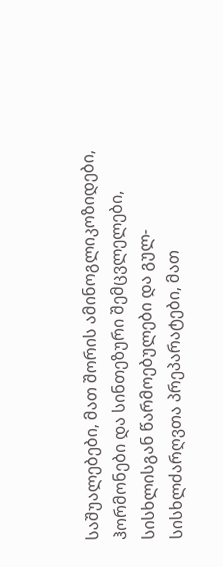საშუალებები, მათ შორის ამინოგლიკოზიდები, ჰორმონები და სინთეზური შემცვლელები, სისხლისგან წარმოებულები და გულ-სისხლძარღვთა პრეპარატები, მათ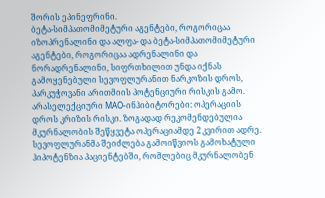შორის ეპინეფრინი.
ბეტა-სიმპათომიმეტური აგენტები, როგორიცაა იზოპრენალინი და ალფა- და ბეტა-სიმპათომიმეტური აგენტები, როგორიცაა ადრენალინი და ნორადრენალინი, სიფრთხილით უნდა იქნას გამოყენებული სევოფლურანით ნარკოზის დროს, პარკუჭოვანი არითმიის პოტენციური რისკის გამო.
არასელექციური MAO-ინჰიბიტორები: ოპერაციის დროს კრიზის რისკი. ზოგადად რეკომენდებულია მკურნალობის შეწყვეტა ოპერაციამდე 2 კვირით ადრე.
სევოფლურანმა შეიძლება გამოიწვიოს გამოხატული ჰიპოტენზია პაციენტებში, რომლებიც მკურნალობენ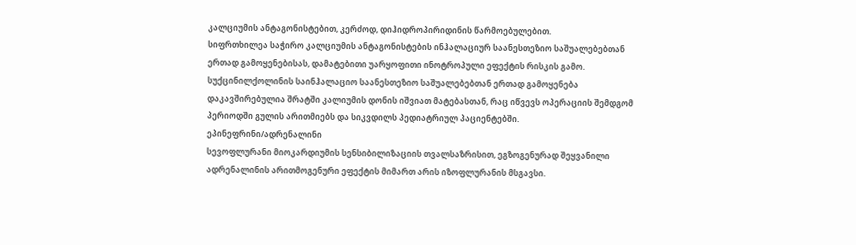კალციუმის ანტაგონისტებით, კერძოდ, დიჰიდროპირიდინის წარმოებულებით.
სიფრთხილეა საჭირო კალციუმის ანტაგონისტების ინჰალაციურ საანესთეზიო საშუალებებთან ერთად გამოყენებისას, დამატებითი უარყოფითი ინოტროპული ეფექტის რისკის გამო.
სუქცინილქოლინის საინჰალაციო საანესთეზიო საშუალებებთან ერთად გამოყენება დაკავშირებულია შრატში კალიუმის დონის იშვიათ მატებასთან, რაც იწვევს ოპერაციის შემდგომ პერიოდში გულის არითმიებს და სიკვდილს პედიატრიულ პაციენტებში.
ეპინეფრინი/ადრენალინი
სევოფლურანი მიოკარდიუმის სენსიბილიზაციის თვალსაზრისით, ეგზოგენურად შეყვანილი ადრენალინის არითმოგენური ეფექტის მიმართ არის იზოფლურანის მსგავსი.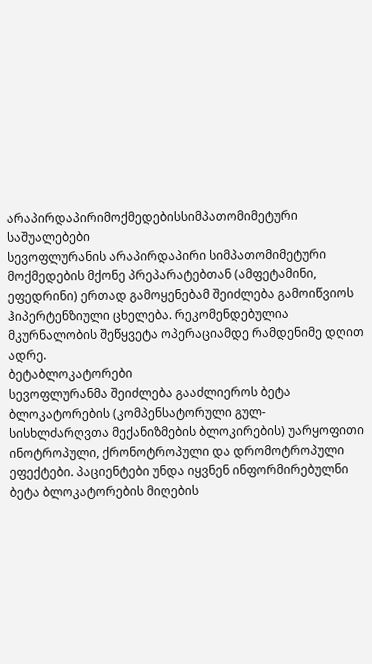არაპირდაპირიმოქმედებისსიმპათომიმეტური საშუალებები
სევოფლურანის არაპირდაპირი სიმპათომიმეტური მოქმედების მქონე პრეპარატებთან (ამფეტამინი, ეფედრინი) ერთად გამოყენებამ შეიძლება გამოიწვიოს ჰიპერტენზიული ცხელება. რეკომენდებულია მკურნალობის შეწყვეტა ოპერაციამდე რამდენიმე დღით ადრე.
ბეტაბლოკატორები
სევოფლურანმა შეიძლება გააძლიეროს ბეტა ბლოკატორების (კომპენსატორული გულ-სისხლძარღვთა მექანიზმების ბლოკირების) უარყოფითი ინოტროპული, ქრონოტროპული და დრომოტროპული ეფექტები. პაციენტები უნდა იყვნენ ინფორმირებულნი ბეტა ბლოკატორების მიღების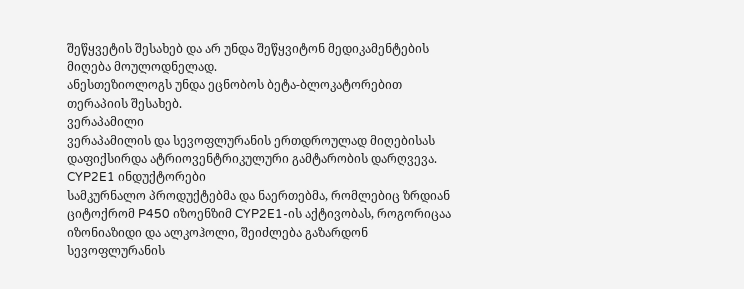შეწყვეტის შესახებ და არ უნდა შეწყვიტონ მედიკამენტების მიღება მოულოდნელად.
ანესთეზიოლოგს უნდა ეცნობოს ბეტა-ბლოკატორებით თერაპიის შესახებ.
ვერაპამილი
ვერაპამილის და სევოფლურანის ერთდროულად მიღებისას დაფიქსირდა ატრიოვენტრიკულური გამტარობის დარღვევა.
CYP2E1 ინდუქტორები
სამკურნალო პროდუქტებმა და ნაერთებმა, რომლებიც ზრდიან ციტოქრომ P450 იზოენზიმ CYP2E1-ის აქტივობას, როგორიცაა იზონიაზიდი და ალკოჰოლი, შეიძლება გაზარდონ სევოფლურანის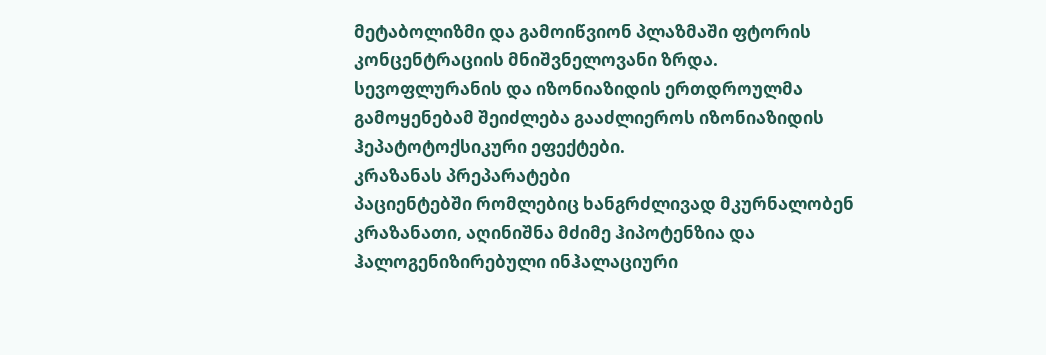მეტაბოლიზმი და გამოიწვიონ პლაზმაში ფტორის კონცენტრაციის მნიშვნელოვანი ზრდა. სევოფლურანის და იზონიაზიდის ერთდროულმა გამოყენებამ შეიძლება გააძლიეროს იზონიაზიდის ჰეპატოტოქსიკური ეფექტები.
კრაზანას პრეპარატები
პაციენტებში რომლებიც ხანგრძლივად მკურნალობენ კრაზანათი, აღინიშნა მძიმე ჰიპოტენზია და ჰალოგენიზირებული ინჰალაციური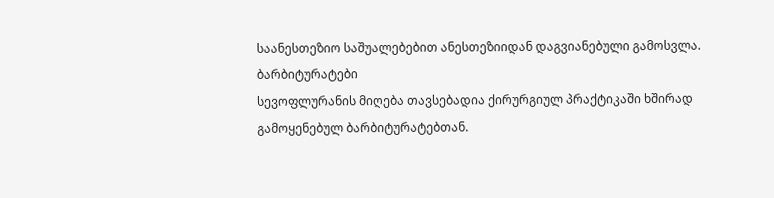საანესთეზიო საშუალებებით ანესთეზიიდან დაგვიანებული გამოსვლა.
ბარბიტურატები
სევოფლურანის მიღება თავსებადია ქირურგიულ პრაქტიკაში ხშირად გამოყენებულ ბარბიტურატებთან.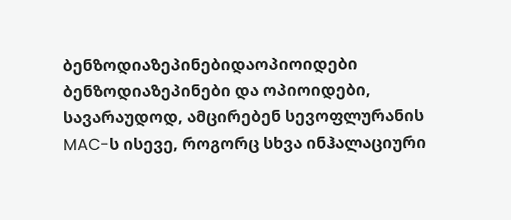ბენზოდიაზეპინებიდაოპიოიდები
ბენზოდიაზეპინები და ოპიოიდები, სავარაუდოდ, ამცირებენ სევოფლურანის MAC-ს ისევე, როგორც სხვა ინჰალაციური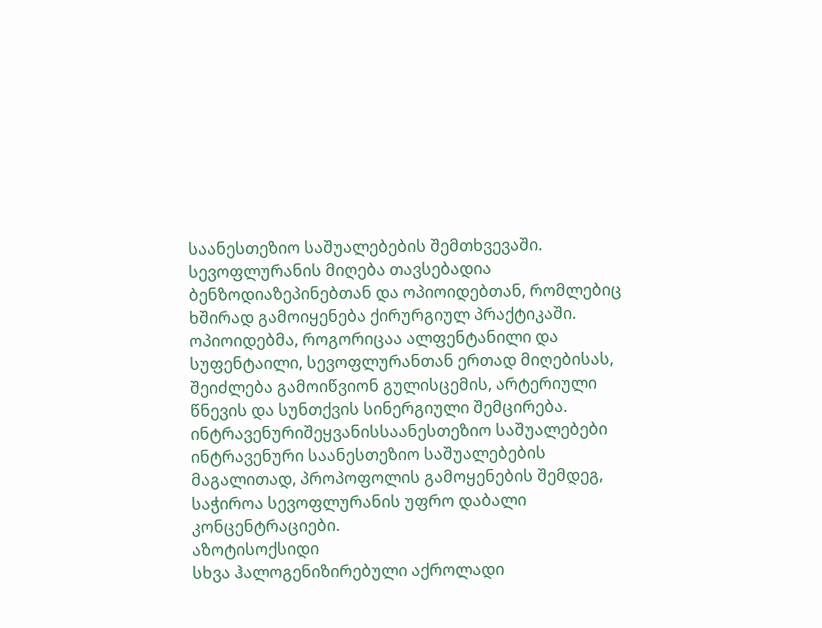საანესთეზიო საშუალებების შემთხვევაში. სევოფლურანის მიღება თავსებადია ბენზოდიაზეპინებთან და ოპიოიდებთან, რომლებიც ხშირად გამოიყენება ქირურგიულ პრაქტიკაში.
ოპიოიდებმა, როგორიცაა ალფენტანილი და სუფენტაილი, სევოფლურანთან ერთად მიღებისას, შეიძლება გამოიწვიონ გულისცემის, არტერიული წნევის და სუნთქვის სინერგიული შემცირება.
ინტრავენურიშეყვანისსაანესთეზიო საშუალებები
ინტრავენური საანესთეზიო საშუალებების მაგალითად, პროპოფოლის გამოყენების შემდეგ, საჭიროა სევოფლურანის უფრო დაბალი კონცენტრაციები.
აზოტისოქსიდი
სხვა ჰალოგენიზირებული აქროლადი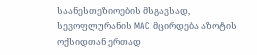საანესთეზიოების მსგავსად, სევოფლურანის MAC მცირდება აზოტის ოქსიდთან ერთად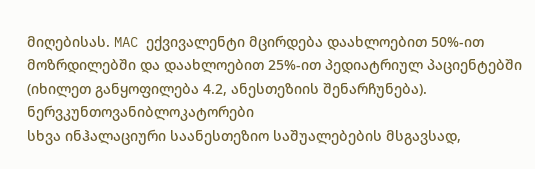მიღებისას. MAC ექვივალენტი მცირდება დაახლოებით 50%-ით მოზრდილებში და დაახლოებით 25%-ით პედიატრიულ პაციენტებში (იხილეთ განყოფილება 4.2, ანესთეზიის შენარჩუნება).
ნერვკუნთოვანიბლოკატორები
სხვა ინჰალაციური საანესთეზიო საშუალებების მსგავსად,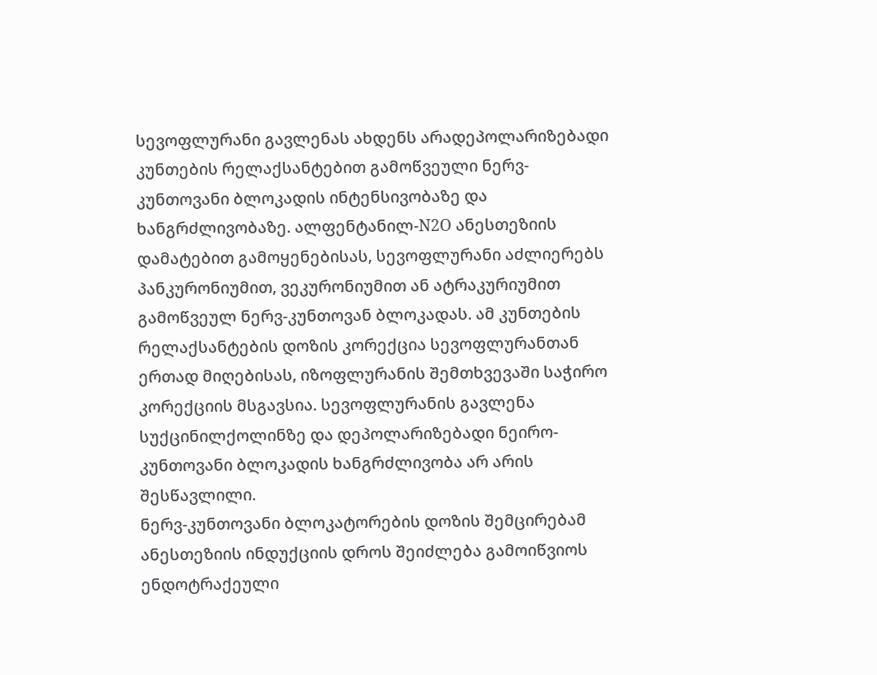სევოფლურანი გავლენას ახდენს არადეპოლარიზებადი კუნთების რელაქსანტებით გამოწვეული ნერვ-კუნთოვანი ბლოკადის ინტენსივობაზე და ხანგრძლივობაზე. ალფენტანილ-N2O ანესთეზიის დამატებით გამოყენებისას, სევოფლურანი აძლიერებს პანკურონიუმით, ვეკურონიუმით ან ატრაკურიუმით გამოწვეულ ნერვ-კუნთოვან ბლოკადას. ამ კუნთების რელაქსანტების დოზის კორექცია სევოფლურანთან ერთად მიღებისას, იზოფლურანის შემთხვევაში საჭირო კორექციის მსგავსია. სევოფლურანის გავლენა სუქცინილქოლინზე და დეპოლარიზებადი ნეირო-კუნთოვანი ბლოკადის ხანგრძლივობა არ არის შესწავლილი.
ნერვ-კუნთოვანი ბლოკატორების დოზის შემცირებამ ანესთეზიის ინდუქციის დროს შეიძლება გამოიწვიოს ენდოტრაქეული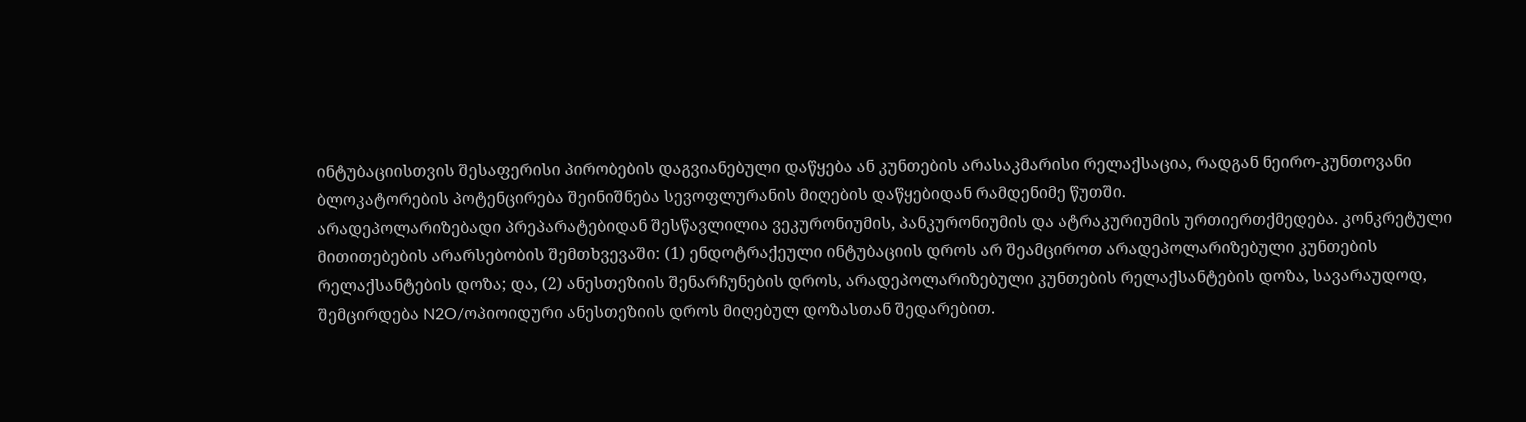ინტუბაციისთვის შესაფერისი პირობების დაგვიანებული დაწყება ან კუნთების არასაკმარისი რელაქსაცია, რადგან ნეირო-კუნთოვანი ბლოკატორების პოტენცირება შეინიშნება სევოფლურანის მიღების დაწყებიდან რამდენიმე წუთში.
არადეპოლარიზებადი პრეპარატებიდან შესწავლილია ვეკურონიუმის, პანკურონიუმის და ატრაკურიუმის ურთიერთქმედება. კონკრეტული მითითებების არარსებობის შემთხვევაში: (1) ენდოტრაქეული ინტუბაციის დროს არ შეამციროთ არადეპოლარიზებული კუნთების რელაქსანტების დოზა; და, (2) ანესთეზიის შენარჩუნების დროს, არადეპოლარიზებული კუნთების რელაქსანტების დოზა, სავარაუდოდ, შემცირდება N2O/ოპიოიდური ანესთეზიის დროს მიღებულ დოზასთან შედარებით.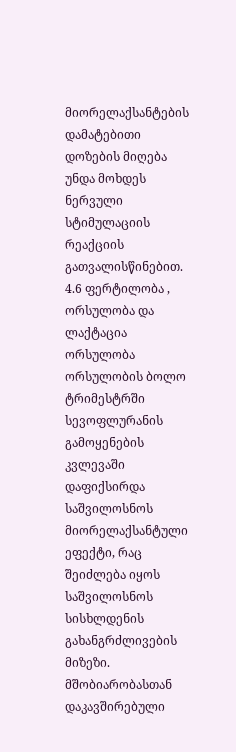მიორელაქსანტების დამატებითი დოზების მიღება უნდა მოხდეს ნერვული სტიმულაციის რეაქციის გათვალისწინებით.
4.6 ფერტილობა , ორსულობა და ლაქტაცია
ორსულობა
ორსულობის ბოლო ტრიმესტრში სევოფლურანის გამოყენების კვლევაში დაფიქსირდა საშვილოსნოს მიორელაქსანტული ეფექტი, რაც შეიძლება იყოს საშვილოსნოს სისხლდენის გახანგრძლივების მიზეზი. მშობიარობასთან დაკავშირებული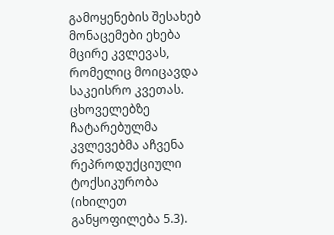გამოყენების შესახებ მონაცემები ეხება მცირე კვლევას, რომელიც მოიცავდა საკეისრო კვეთას.
ცხოველებზე ჩატარებულმა კვლევებმა აჩვენა რეპროდუქციული ტოქსიკურობა (იხილეთ განყოფილება 5.3).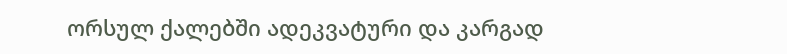ორსულ ქალებში ადეკვატური და კარგად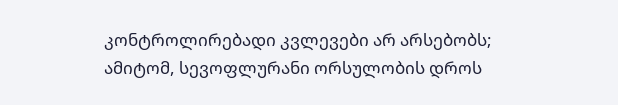კონტროლირებადი კვლევები არ არსებობს; ამიტომ, სევოფლურანი ორსულობის დროს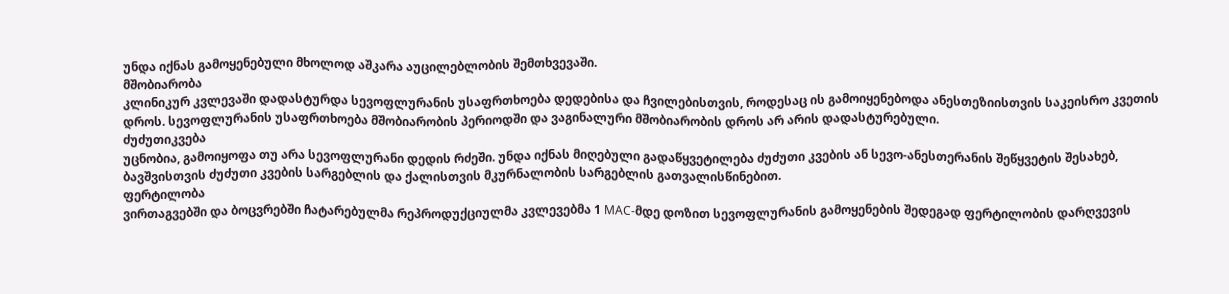უნდა იქნას გამოყენებული მხოლოდ აშკარა აუცილებლობის შემთხვევაში.
მშობიარობა
კლინიკურ კვლევაში დადასტურდა სევოფლურანის უსაფრთხოება დედებისა და ჩვილებისთვის, როდესაც ის გამოიყენებოდა ანესთეზიისთვის საკეისრო კვეთის დროს. სევოფლურანის უსაფრთხოება მშობიარობის პერიოდში და ვაგინალური მშობიარობის დროს არ არის დადასტურებული.
ძუძუთიკვება
უცნობია, გამოიყოფა თუ არა სევოფლურანი დედის რძეში. უნდა იქნას მიღებული გადაწყვეტილება ძუძუთი კვების ან სევო-ანესთერანის შეწყვეტის შესახებ, ბავშვისთვის ძუძუთი კვების სარგებლის და ქალისთვის მკურნალობის სარგებლის გათვალისწინებით.
ფერტილობა
ვირთაგვებში და ბოცვრებში ჩატარებულმა რეპროდუქციულმა კვლევებმა 1 MAC-მდე დოზით სევოფლურანის გამოყენების შედეგად ფერტილობის დარღვევის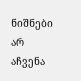ნიშნები არ აჩვენა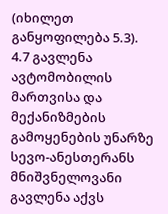(იხილეთ განყოფილება 5.3).
4.7 გავლენა ავტომობილის მართვისა და მექანიზმების გამოყენების უნარზე
სევო-ანესთერანს მნიშვნელოვანი გავლენა აქვს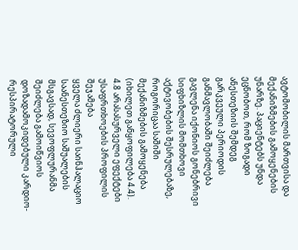ავტომობილის მართვისა და მექანიზმების გამოყენების უნარზე. პაციენტებს უნდა ეცნობოთ, რომ ზოგადი ანესთეზიის შემდეგ გარკვეული პერიოდის განმავლობაში შეიძლება გავლენა იქონიოს გონებრივი სიფხიზლის მომთხოვი აქტივობების შესრულებაზე, როგორიცაა საშიში მექანიზმების გამოყენება (იხილეთ განყოფილება 4.4).
4.8 არასასურველი ეფექტები
უსაფრთხოების პროფილის შეჯამება
ყველა ძლიერი საინჰალაციო საანესთეზიო საშუალების მსგავსად, სევოფლურანმა შეიძლება გამოიწვიოს დოზადამოკიდებული კარდიო-რესპირატორული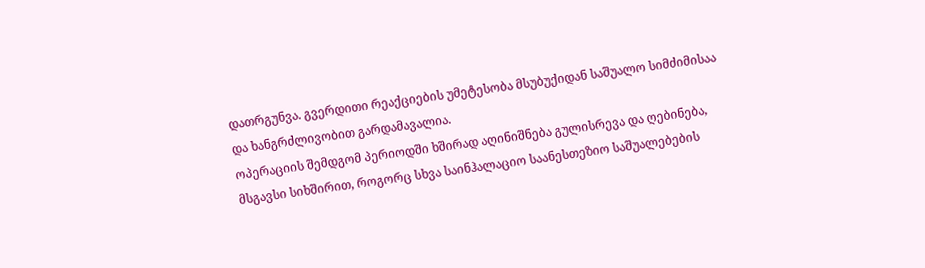დათრგუნვა. გვერდითი რეაქციების უმეტესობა მსუბუქიდან საშუალო სიმძიმისაა და ხანგრძლივობით გარდამავალია.
ოპერაციის შემდგომ პერიოდში ხშირად აღინიშნება გულისრევა და ღებინება, მსგავსი სიხშირით, როგორც სხვა საინჰალაციო საანესთეზიო საშუალებების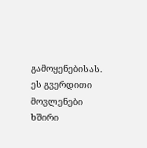გამოყენებისას. ეს გვერდითი მოვლენები ხშირი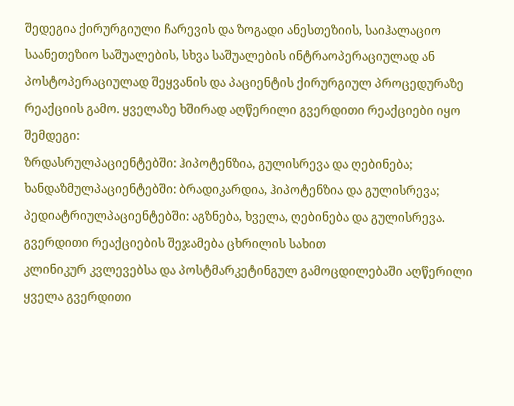შედეგია ქირურგიული ჩარევის და ზოგადი ანესთეზიის, საიჰალაციო საანეთეზიო საშუალების, სხვა საშუალების ინტრაოპერაციულად ან პოსტოპერაციულად შეყვანის და პაციენტის ქირურგიულ პროცედურაზე რეაქციის გამო. ყველაზე ხშირად აღწერილი გვერდითი რეაქციები იყო შემდეგი:
ზრდასრულპაციენტებში: ჰიპოტენზია, გულისრევა და ღებინება;
ხანდაზმულპაციენტებში: ბრადიკარდია, ჰიპოტენზია და გულისრევა;
პედიატრიულპაციენტებში: აგზნება, ხველა, ღებინება და გულისრევა.
გვერდითი რეაქციების შეჯამება ცხრილის სახით
კლინიკურ კვლევებსა და პოსტმარკეტინგულ გამოცდილებაში აღწერილი ყველა გვერდითი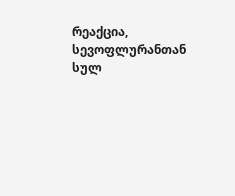რეაქცია, სევოფლურანთან სულ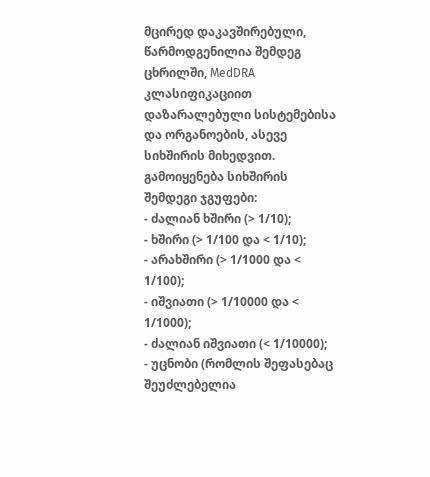მცირედ დაკავშირებული, წარმოდგენილია შემდეგ ცხრილში, MedDRA კლასიფიკაციით დაზარალებული სისტემებისა და ორგანოების, ასევე სიხშირის მიხედვით.
გამოიყენება სიხშირის შემდეგი ჯგუფები:
- ძალიან ხშირი (> 1/10);
- ხშირი (> 1/100 და < 1/10);
- არახშირი (> 1/1000 და < 1/100);
- იშვიათი (> 1/10000 და < 1/1000);
- ძალიან იშვიათი (< 1/10000);
- უცნობი (რომლის შეფასებაც შეუძლებელია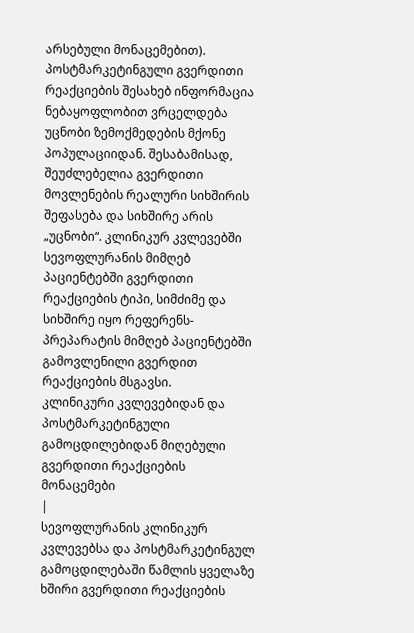არსებული მონაცემებით).
პოსტმარკეტინგული გვერდითი რეაქციების შესახებ ინფორმაცია ნებაყოფლობით ვრცელდება უცნობი ზემოქმედების მქონე პოპულაციიდან. შესაბამისად, შეუძლებელია გვერდითი მოვლენების რეალური სიხშირის შეფასება და სიხშირე არის „უცნობი“. კლინიკურ კვლევებში სევოფლურანის მიმღებ პაციენტებში გვერდითი რეაქციების ტიპი, სიმძიმე და სიხშირე იყო რეფერენს-პრეპარატის მიმღებ პაციენტებში გამოვლენილი გვერდით რეაქციების მსგავსი.
კლინიკური კვლევებიდან და პოსტმარკეტინგული გამოცდილებიდან მიღებული გვერდითი რეაქციების მონაცემები
|
სევოფლურანის კლინიკურ კვლევებსა და პოსტმარკეტინგულ გამოცდილებაში წამლის ყველაზე ხშირი გვერდითი რეაქციების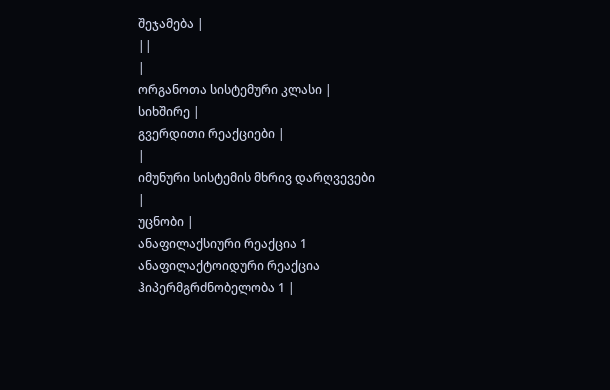შეჯამება |
||
|
ორგანოთა სისტემური კლასი |
სიხშირე |
გვერდითი რეაქციები |
|
იმუნური სისტემის მხრივ დარღვევები |
უცნობი |
ანაფილაქსიური რეაქცია 1 ანაფილაქტოიდური რეაქცია ჰიპერმგრძნობელობა 1 |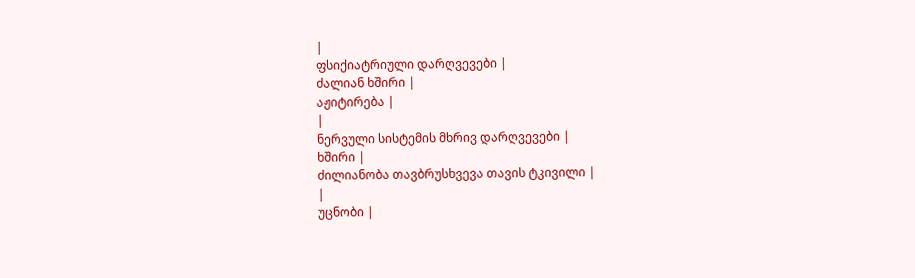|
ფსიქიატრიული დარღვევები |
ძალიან ხშირი |
აჟიტირება |
|
ნერვული სისტემის მხრივ დარღვევები |
ხშირი |
ძილიანობა თავბრუსხვევა თავის ტკივილი |
|
უცნობი |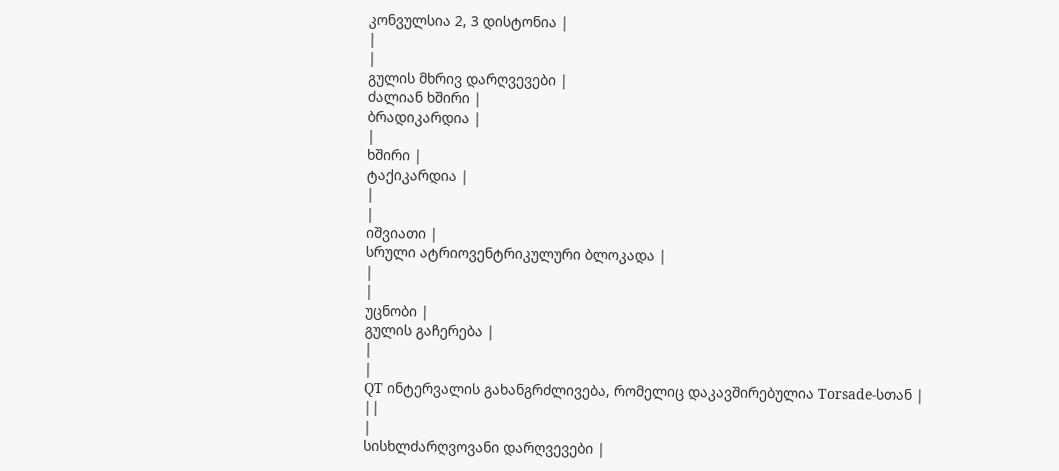კონვულსია 2, 3 დისტონია |
|
|
გულის მხრივ დარღვევები |
ძალიან ხშირი |
ბრადიკარდია |
|
ხშირი |
ტაქიკარდია |
|
|
იშვიათი |
სრული ატრიოვენტრიკულური ბლოკადა |
|
|
უცნობი |
გულის გაჩერება |
|
|
QT ინტერვალის გახანგრძლივება, რომელიც დაკავშირებულია Torsade-სთან |
||
|
სისხლძარღვოვანი დარღვევები |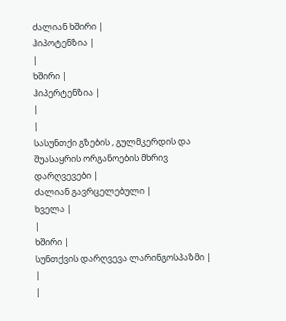ძალიან ხშირი |
ჰიპოტენზია |
|
ხშირი |
ჰიპერტენზია |
|
|
სასუნთქი გზების , გულმკერდის და შუასაყრის ორგანოების მხრივ დარღვევები |
ძალიან გავრცელებული |
ხველა |
|
ხშირი |
სუნთქვის დარღვევა ლარინგოსპაზმი |
|
|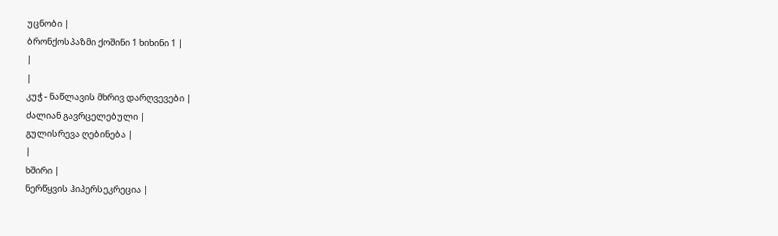უცნობი |
ბრონქოსპაზმი ქოშინი 1 ხიხინი 1 |
|
|
კუჭ - ნაწლავის მხრივ დარღვევები |
ძალიან გავრცელებული |
გულისრევა ღებინება |
|
ხშირი |
ნერწყვის ჰიპერსეკრეცია |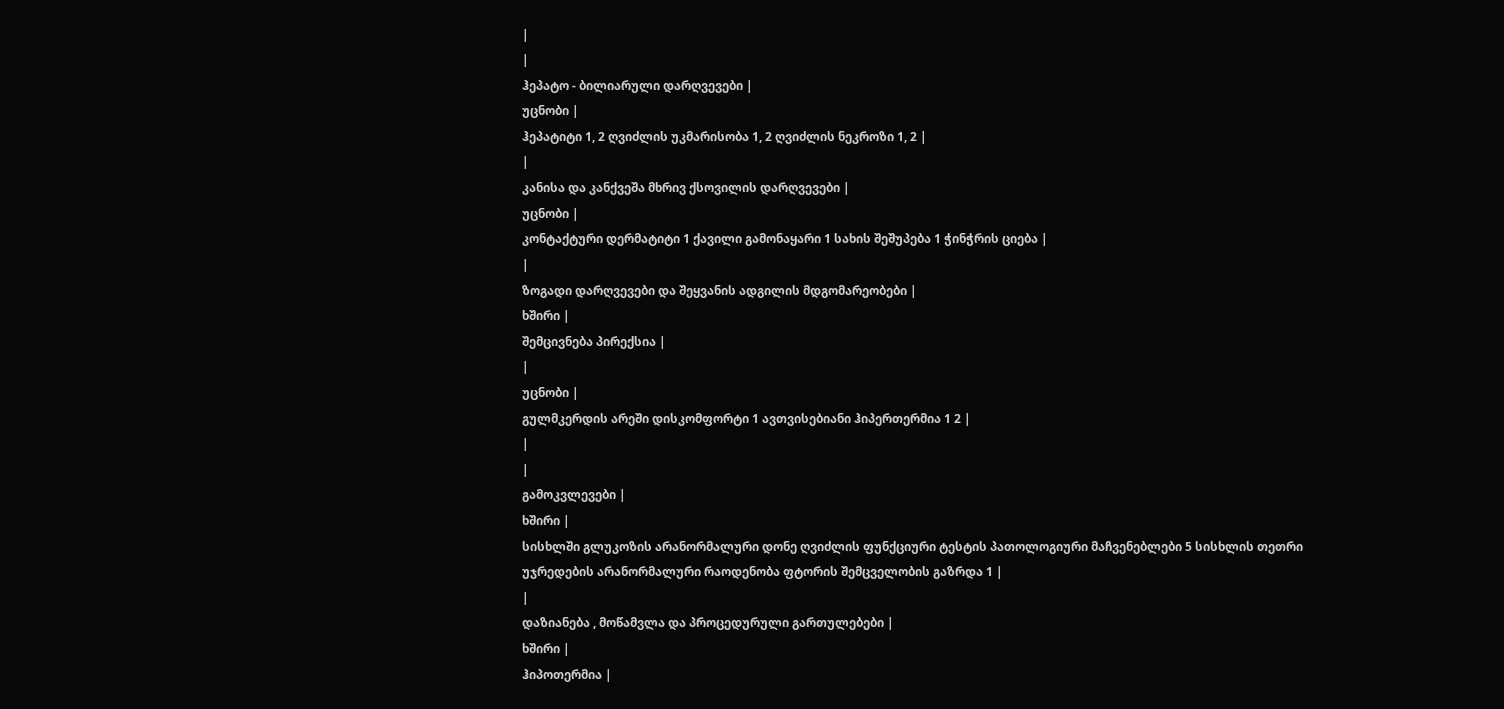|
|
ჰეპატო - ბილიარული დარღვევები |
უცნობი |
ჰეპატიტი 1, 2 ღვიძლის უკმარისობა 1, 2 ღვიძლის ნეკროზი 1, 2 |
|
კანისა და კანქვეშა მხრივ ქსოვილის დარღვევები |
უცნობი |
კონტაქტური დერმატიტი 1 ქავილი გამონაყარი 1 სახის შეშუპება 1 ჭინჭრის ციება |
|
ზოგადი დარღვევები და შეყვანის ადგილის მდგომარეობები |
ხშირი |
შემცივნება პირექსია |
|
უცნობი |
გულმკერდის არეში დისკომფორტი 1 ავთვისებიანი ჰიპერთერმია 1 2 |
|
|
გამოკვლევები |
ხშირი |
სისხლში გლუკოზის არანორმალური დონე ღვიძლის ფუნქციური ტესტის პათოლოგიური მაჩვენებლები 5 სისხლის თეთრი უჯრედების არანორმალური რაოდენობა ფტორის შემცველობის გაზრდა 1 |
|
დაზიანება , მოწამვლა და პროცედურული გართულებები |
ხშირი |
ჰიპოთერმია |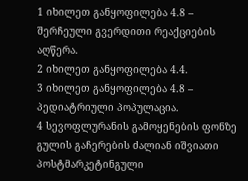1 იხილეთ განყოფილება 4.8 – შერჩეული გვერდითი რეაქციების აღწერა.
2 იხილეთ განყოფილება 4.4.
3 იხილეთ განყოფილება 4.8 – პედიატრიული პოპულაცია.
4 სევოფლურანის გამოყენების ფონზე გულის გაჩერების ძალიან იშვიათი პოსტმარკეტინგული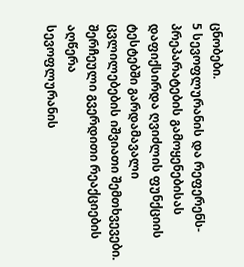ცნობები.
5 სევოფლურანის და რეფერენს-პრეპარატების გამოყენებისას დაფიქსირდა ღვიძლის ფუნქციის ტესტებში გარდამავალი ცვლილებების იშვიათი შემთხვევები.
შერჩეული გვერდითი რეაქციების აღწერა
სევოფლურანის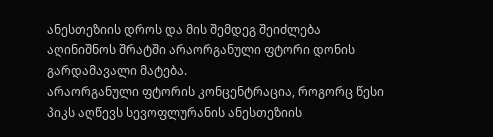ანესთეზიის დროს და მის შემდეგ შეიძლება აღინიშნოს შრატში არაორგანული ფტორი დონის გარდამავალი მატება.
არაორგანული ფტორის კონცენტრაცია, როგორც წესი პიკს აღწევს სევოფლურანის ანესთეზიის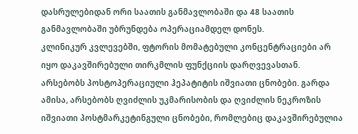დასრულებიდან ორი საათის განმავლობაში და 48 საათის განმავლობაში უბრუნდება ოპერაციამდელ დონეს.
კლინიკურ კვლევებში, ფტორის მომატებული კონცენტრაციები არ იყო დაკავშირებული თირკმლის ფუნქციის დარღვევასთან.
არსებობს პოსტოპერაციული ჰეპატიტის იშვიათი ცნობები. გარდა ამისა, არსებობს ღვიძლის უკმარისობის და ღვიძლის ნეკროზის იშვიათი პოსტმარკეტინგული ცნობები, რომლებიც დაკავშირებულია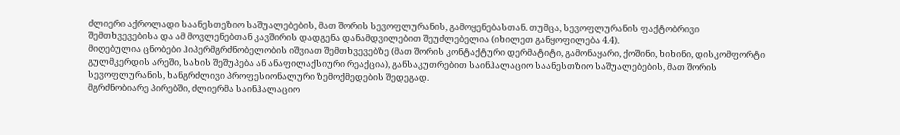ძლიერი აქროლადი საანესთეზიო საშუალებების, მათ შორის სევოფლურანის, გამოყენებასთან. თუმცა, სევოფლურანის ფაქტობრივი შემთხვევებისა და ამ მოვლენებთან კავშირის დადგენა დანამდვილებით შეუძლებელია (იხილეთ განყოფილება 4.4).
მიღებულია ცნობები ჰიპერმგრძნობელობის იშვიათ შემთხვევებზე (მათ შორის კონტაქტური დერმატიტი, გამონაყარი, ქოშინი, ხიხინი, დისკომფორტი გულმკერდის არეში, სახის შეშუპება ან ანაფილაქსიური რეაქცია), განსაკუთრებით საინჰალაციო საანესთზიო საშუალებების, მათ შორის სევოფლურანის, ხანგრძლივი პროფესიონალური ზემოქმედების შედეგად.
მგრძნობიარე პირებში, ძლიერმა საინჰალაციო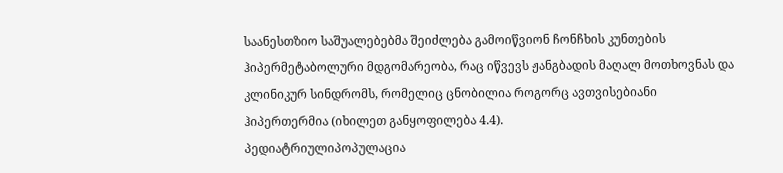საანესთზიო საშუალებებმა შეიძლება გამოიწვიონ ჩონჩხის კუნთების ჰიპერმეტაბოლური მდგომარეობა, რაც იწვევს ჟანგბადის მაღალ მოთხოვნას და კლინიკურ სინდრომს, რომელიც ცნობილია როგორც ავთვისებიანი ჰიპერთერმია (იხილეთ განყოფილება 4.4).
პედიატრიულიპოპულაცია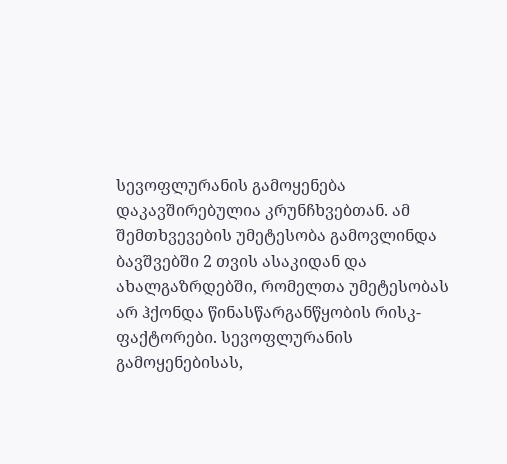სევოფლურანის გამოყენება დაკავშირებულია კრუნჩხვებთან. ამ შემთხვევების უმეტესობა გამოვლინდა ბავშვებში 2 თვის ასაკიდან და ახალგაზრდებში, რომელთა უმეტესობას არ ჰქონდა წინასწარგანწყობის რისკ-ფაქტორები. სევოფლურანის გამოყენებისას,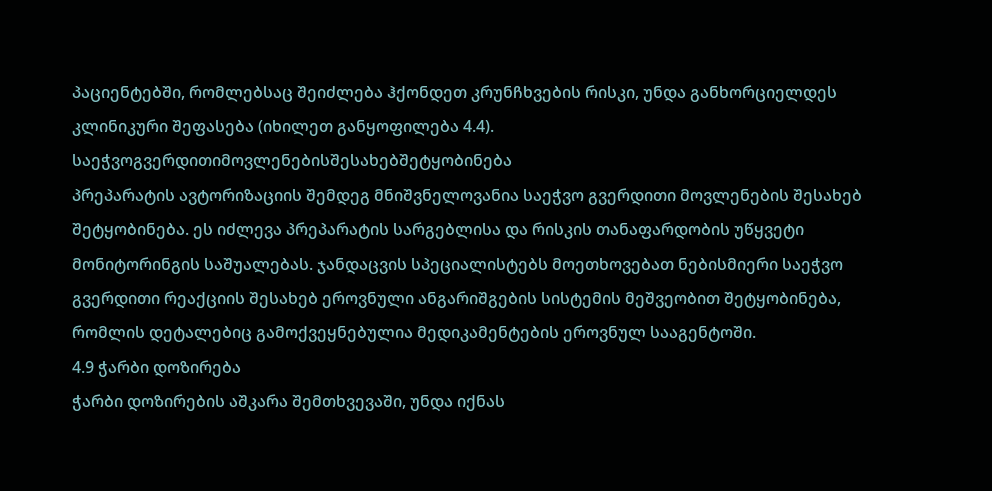პაციენტებში, რომლებსაც შეიძლება ჰქონდეთ კრუნჩხვების რისკი, უნდა განხორციელდეს კლინიკური შეფასება (იხილეთ განყოფილება 4.4).
საეჭვოგვერდითიმოვლენებისშესახებშეტყობინება
პრეპარატის ავტორიზაციის შემდეგ მნიშვნელოვანია საეჭვო გვერდითი მოვლენების შესახებ შეტყობინება. ეს იძლევა პრეპარატის სარგებლისა და რისკის თანაფარდობის უწყვეტი მონიტორინგის საშუალებას. ჯანდაცვის სპეციალისტებს მოეთხოვებათ ნებისმიერი საეჭვო გვერდითი რეაქციის შესახებ ეროვნული ანგარიშგების სისტემის მეშვეობით შეტყობინება, რომლის დეტალებიც გამოქვეყნებულია მედიკამენტების ეროვნულ სააგენტოში.
4.9 ჭარბი დოზირება
ჭარბი დოზირების აშკარა შემთხვევაში, უნდა იქნას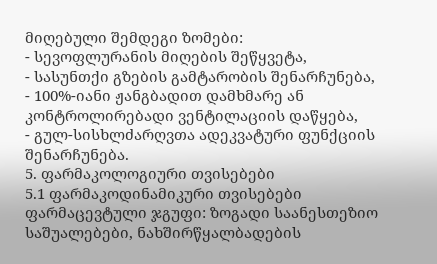მიღებული შემდეგი ზომები:
- სევოფლურანის მიღების შეწყვეტა,
- სასუნთქი გზების გამტარობის შენარჩუნება,
- 100%-იანი ჟანგბადით დამხმარე ან კონტროლირებადი ვენტილაციის დაწყება,
- გულ-სისხლძარღვთა ადეკვატური ფუნქციის შენარჩუნება.
5. ფარმაკოლოგიური თვისებები
5.1 ფარმაკოდინამიკური თვისებები
ფარმაცევტული ჯგუფი: ზოგადი საანესთეზიო საშუალებები, ნახშირწყალბადების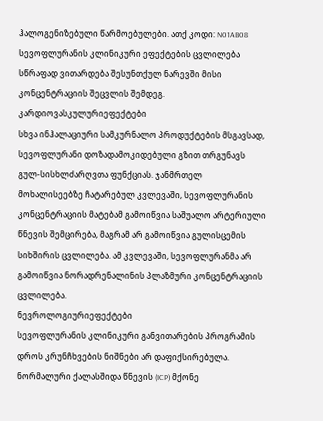ჰალოგენიზებული წარმოებულები. ათქ კოდი: N01AB08
სევოფლურანის კლინიკური ეფექტების ცვლილება სწრაფად ვითარდება შესუნთქულ ნარევში მისი კონცენტრაციის შეცვლის შემდეგ.
კარდიოვასკულურიეფექტები
სხვა ინჰალაციური სამკურნალო პროდუქტების მსგავსად, სევოფლურანი დოზადამოკიდებული გზით თრგუნავს გულ-სისხლძარღვთა ფუნქციას. ჯანმრთელ მოხალისეებზე ჩატარებულ კვლევაში, სევოფლურანის კონცენტრაციის მატებამ გამოიწვია საშუალო არტერიული წნევის შემცირება, მაგრამ არ გამოიწვია გულისცემის სიხშირის ცვლილება. ამ კვლევაში, სევოფლურანმა არ გამოიწვია ნორადრენალინის პლაზმური კონცენტრაციის ცვლილება.
ნევროლოგიურიეფექტები
სევოფლურანის კლინიკური განვითარების პროგრამის დროს კრუნჩხვების ნიშნები არ დაფიქსირებულა.
ნორმალური ქალასშიდა წნევის (ICP) მქონე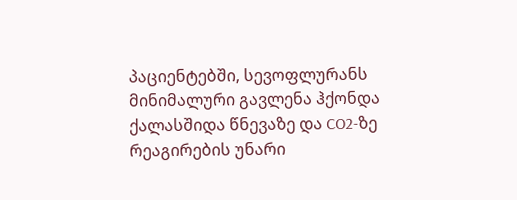პაციენტებში, სევოფლურანს მინიმალური გავლენა ჰქონდა ქალასშიდა წნევაზე და CO2-ზე რეაგირების უნარი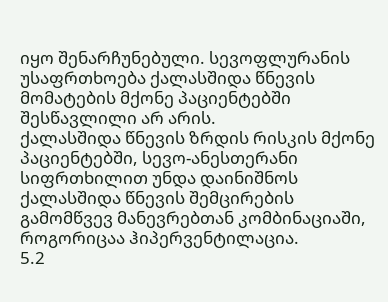იყო შენარჩუნებული. სევოფლურანის უსაფრთხოება ქალასშიდა წნევის მომატების მქონე პაციენტებში შესწავლილი არ არის.
ქალასშიდა წნევის ზრდის რისკის მქონე პაციენტებში, სევო-ანესთერანი სიფრთხილით უნდა დაინიშნოს ქალასშიდა წნევის შემცირების გამომწვევ მანევრებთან კომბინაციაში, როგორიცაა ჰიპერვენტილაცია.
5.2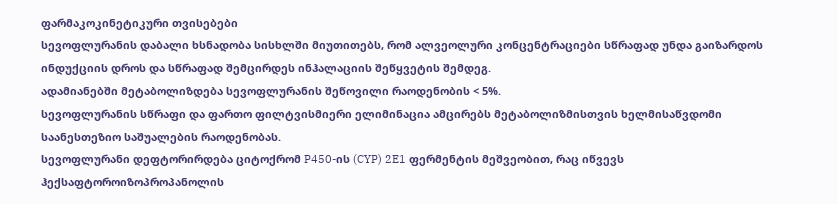ფარმაკოკინეტიკური თვისებები
სევოფლურანის დაბალი ხსნადობა სისხლში მიუთითებს, რომ ალვეოლური კონცენტრაციები სწრაფად უნდა გაიზარდოს ინდუქციის დროს და სწრაფად შემცირდეს ინჰალაციის შეწყვეტის შემდეგ.
ადამიანებში მეტაბოლიზდება სევოფლურანის შეწოვილი რაოდენობის < 5%.
სევოფლურანის სწრაფი და ფართო ფილტვისმიერი ელიმინაცია ამცირებს მეტაბოლიზმისთვის ხელმისაწვდომი საანესთეზიო საშუალების რაოდენობას.
სევოფლურანი დეფტორირდება ციტოქრომ P450-ის (CYP) 2E1 ფერმენტის მეშვეობით, რაც იწვევს ჰექსაფტოროიზოპროპანოლის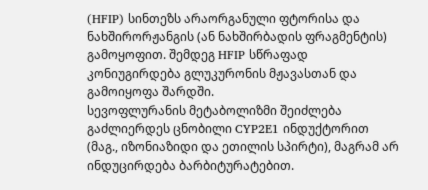(HFIP) სინთეზს არაორგანული ფტორისა და ნახშირორჟანგის (ან ნახშირბადის ფრაგმენტის) გამოყოფით. შემდეგ HFIP სწრაფად კონიუგირდება გლუკურონის მჟავასთან და გამოიყოფა შარდში.
სევოფლურანის მეტაბოლიზმი შეიძლება გაძლიერდეს ცნობილი CYP2E1 ინდუქტორით (მაგ., იზონიაზიდი და ეთილის სპირტი), მაგრამ არ ინდუცირდება ბარბიტურატებით.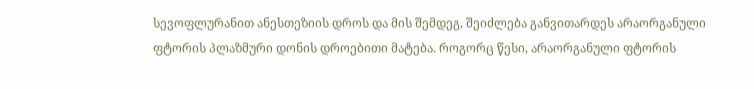სევოფლურანით ანესთეზიის დროს და მის შემდეგ, შეიძლება განვითარდეს არაორგანული ფტორის პლაზმური დონის დროებითი მატება. როგორც წესი, არაორგანული ფტორის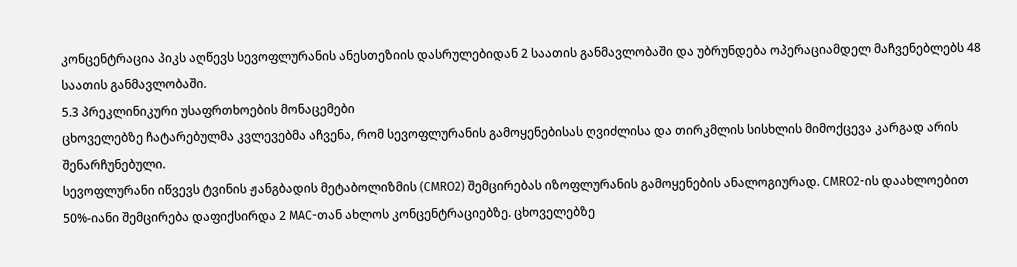კონცენტრაცია პიკს აღწევს სევოფლურანის ანესთეზიის დასრულებიდან 2 საათის განმავლობაში და უბრუნდება ოპერაციამდელ მაჩვენებლებს 48 საათის განმავლობაში.
5.3 პრეკლინიკური უსაფრთხოების მონაცემები
ცხოველებზე ჩატარებულმა კვლევებმა აჩვენა, რომ სევოფლურანის გამოყენებისას ღვიძლისა და თირკმლის სისხლის მიმოქცევა კარგად არის შენარჩუნებული.
სევოფლურანი იწვევს ტვინის ჟანგბადის მეტაბოლიზმის (CMRO2) შემცირებას იზოფლურანის გამოყენების ანალოგიურად. CMRO2-ის დაახლოებით 50%-იანი შემცირება დაფიქსირდა 2 MAC-თან ახლოს კონცენტრაციებზე. ცხოველებზე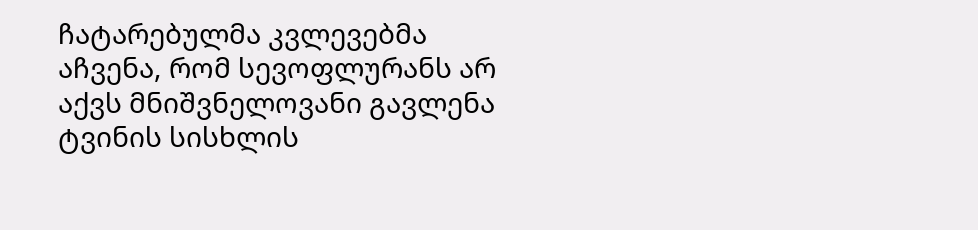ჩატარებულმა კვლევებმა აჩვენა, რომ სევოფლურანს არ აქვს მნიშვნელოვანი გავლენა ტვინის სისხლის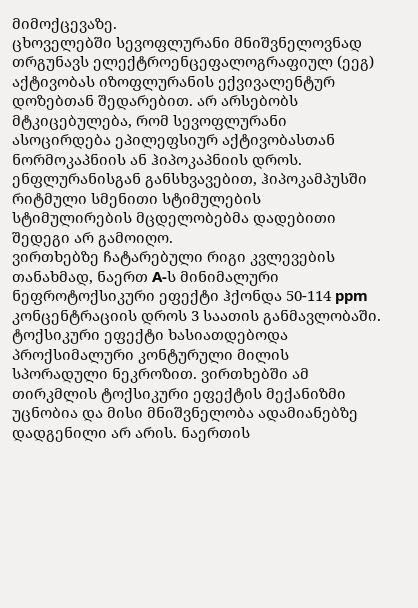მიმოქცევაზე.
ცხოველებში სევოფლურანი მნიშვნელოვნად თრგუნავს ელექტროენცეფალოგრაფიულ (ეეგ) აქტივობას იზოფლურანის ექვივალენტურ დოზებთან შედარებით. არ არსებობს მტკიცებულება, რომ სევოფლურანი ასოცირდება ეპილეფსიურ აქტივობასთან ნორმოკაპნიის ან ჰიპოკაპნიის დროს. ენფლურანისგან განსხვავებით, ჰიპოკამპუსში რიტმული სმენითი სტიმულების სტიმულირების მცდელობებმა დადებითი შედეგი არ გამოიღო.
ვირთხებზე ჩატარებული რიგი კვლევების თანახმად, ნაერთ A-ს მინიმალური ნეფროტოქსიკური ეფექტი ჰქონდა 50-114 ppm კონცენტრაციის დროს 3 საათის განმავლობაში. ტოქსიკური ეფექტი ხასიათდებოდა პროქსიმალური კონტურული მილის სპორადული ნეკროზით. ვირთხებში ამ თირკმლის ტოქსიკური ეფექტის მექანიზმი უცნობია და მისი მნიშვნელობა ადამიანებზე დადგენილი არ არის. ნაერთის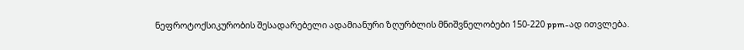ნეფროტოქსიკურობის შესადარებელი ადამიანური ზღურბლის მნიშვნელობები 150-220 ppm-ად ითვლება.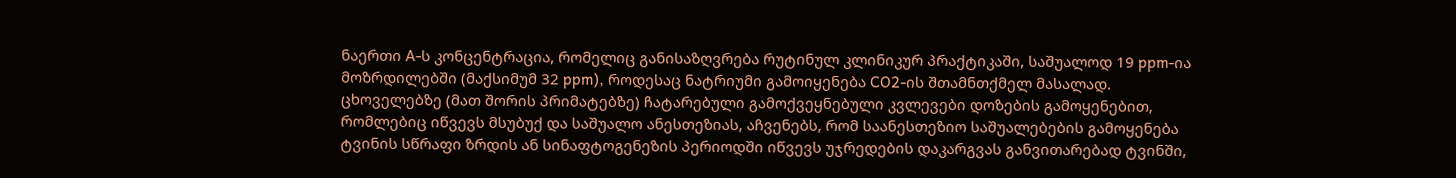ნაერთი A-ს კონცენტრაცია, რომელიც განისაზღვრება რუტინულ კლინიკურ პრაქტიკაში, საშუალოდ 19 ppm-ია მოზრდილებში (მაქსიმუმ 32 ppm), როდესაც ნატრიუმი გამოიყენება CO2-ის შთამნთქმელ მასალად.
ცხოველებზე (მათ შორის პრიმატებზე) ჩატარებული გამოქვეყნებული კვლევები დოზების გამოყენებით, რომლებიც იწვევს მსუბუქ და საშუალო ანესთეზიას, აჩვენებს, რომ საანესთეზიო საშუალებების გამოყენება ტვინის სწრაფი ზრდის ან სინაფტოგენეზის პერიოდში იწვევს უჯრედების დაკარგვას განვითარებად ტვინში,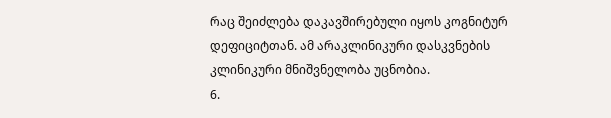რაც შეიძლება დაკავშირებული იყოს კოგნიტურ დეფიციტთან. ამ არაკლინიკური დასკვნების კლინიკური მნიშვნელობა უცნობია.
6.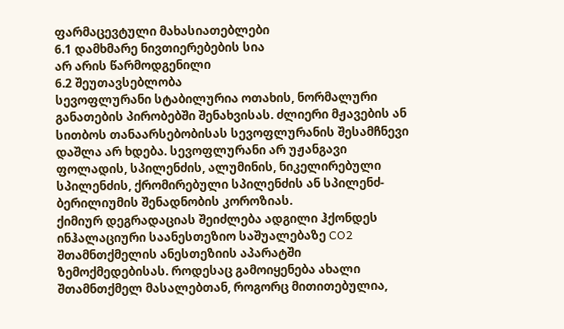ფარმაცევტული მახასიათებლები
6.1 დამხმარე ნივთიერებების სია
არ არის წარმოდგენილი
6.2 შეუთავსებლობა
სევოფლურანი სტაბილურია ოთახის, ნორმალური განათების პირობებში შენახვისას. ძლიერი მჟავების ან სითბოს თანაარსებობისას სევოფლურანის შესამჩნევი დაშლა არ ხდება. სევოფლურანი არ უჟანგავი ფოლადის, სპილენძის, ალუმინის, ნიკელირებული სპილენძის, ქრომირებული სპილენძის ან სპილენძ-ბერილიუმის შენადნობის კოროზიას.
ქიმიურ დეგრადაციას შეიძლება ადგილი ჰქონდეს ინჰალაციური საანესთეზიო საშუალებაზე CO2 შთამნთქმელის ანესთეზიის აპარატში ზემოქმედებისას. როდესაც გამოიყენება ახალი შთამნთქმელ მასალებთან, როგორც მითითებულია,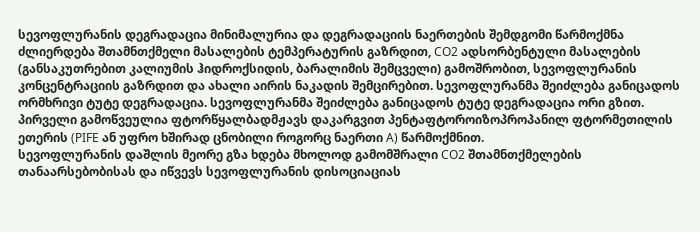სევოფლურანის დეგრადაცია მინიმალურია და დეგრადაციის ნაერთების შემდგომი წარმოქმნა ძლიერდება შთამნთქმელი მასალების ტემპერატურის გაზრდით, CO2 ადსორბენტული მასალების (განსაკუთრებით კალიუმის ჰიდროქსიდის, ბარალიმის შემცველი) გამოშრობით, სევოფლურანის კონცენტრაციის გაზრდით და ახალი აირის ნაკადის შემცირებით. სევოფლურანმა შეიძლება განიცადოს ორმხრივი ტუტე დეგრადაცია. სევოფლურანმა შეიძლება განიცადოს ტუტე დეგრადაცია ორი გზით. პირველი გამოწვეულია ფტორწყალბადმჟავს დაკარგვით პენტაფტოროიზოპროპანილ ფტორმეთილის ეთერის (PIFE ან უფრო ხშირად ცნობილი როგორც ნაერთი A) წარმოქმნით.
სევოფლურანის დაშლის მეორე გზა ხდება მხოლოდ გამომშრალი CO2 შთამნთქმელების თანაარსებობისას და იწვევს სევოფლურანის დისოციაციას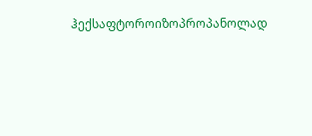ჰექსაფტოროიზოპროპანოლად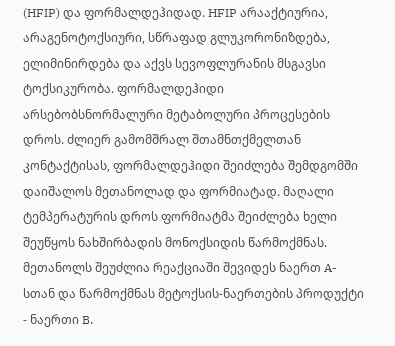(HFIP) და ფორმალდეჰიდად. HFIP არააქტიურია, არაგენოტოქსიური, სწრაფად გლუკორონიზდება, ელიმინირდება და აქვს სევოფლურანის მსგავსი ტოქსიკურობა. ფორმალდეჰიდი არსებობსნორმალური მეტაბოლური პროცესების დროს. ძლიერ გამომშრალ შთამნთქმელთან კონტაქტისას, ფორმალდეჰიდი შეიძლება შემდგომში დაიშალოს მეთანოლად და ფორმიატად. მაღალი ტემპერატურის დროს ფორმიატმა შეიძლება ხელი შეუწყოს ნახშირბადის მონოქსიდის წარმოქმნას. მეთანოლს შეუძლია რეაქციაში შევიდეს ნაერთ A-სთან და წარმოქმნას მეტოქსის-ნაერთების პროდუქტი - ნაერთი B.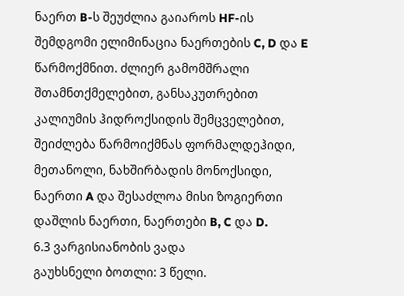ნაერთ B-ს შეუძლია გაიაროს HF-ის შემდგომი ელიმინაცია ნაერთების C, D და E წარმოქმნით. ძლიერ გამომშრალი შთამნთქმელებით, განსაკუთრებით კალიუმის ჰიდროქსიდის შემცველებით, შეიძლება წარმოიქმნას ფორმალდეჰიდი, მეთანოლი, ნახშირბადის მონოქსიდი, ნაერთი A და შესაძლოა მისი ზოგიერთი დაშლის ნაერთი, ნაერთები B, C და D.
6.3 ვარგისიანობის ვადა
გაუხსნელი ბოთლი: 3 წელი.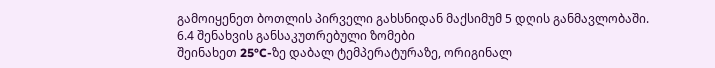გამოიყენეთ ბოთლის პირველი გახსნიდან მაქსიმუმ 5 დღის განმავლობაში.
6.4 შენახვის განსაკუთრებული ზომები
შეინახეთ 25°C-ზე დაბალ ტემპერატურაზე, ორიგინალ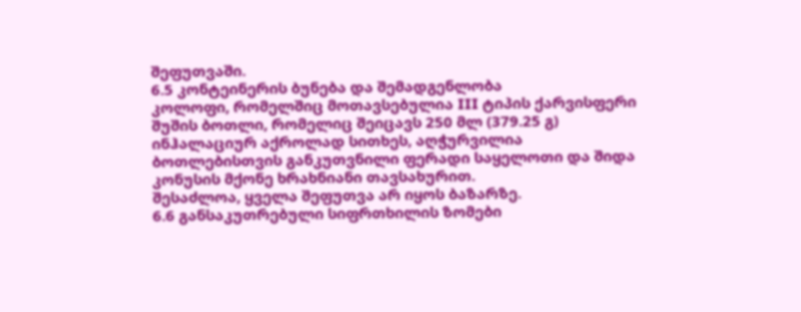შეფუთვაში.
6.5 კონტეინერის ბუნება და შემადგენლობა
კოლოფი, რომელშიც მოთავსებულია III ტიპის ქარვისფერი შუშის ბოთლი, რომელიც შეიცავს 250 მლ (379.25 გ) ინჰალაციურ აქროლად სითხეს, აღჭურვილია ბოთლებისთვის განკუთვნილი ფერადი საყელოთი და შიდა კონუსის მქონე ხრახნიანი თავსახურით.
შესაძლოა, ყველა შეფუთვა არ იყოს ბაზარზე.
6.6 განსაკუთრებული სიფრთხილის ზომები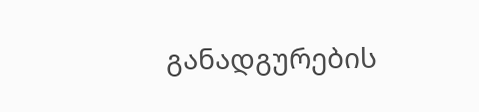განადგურების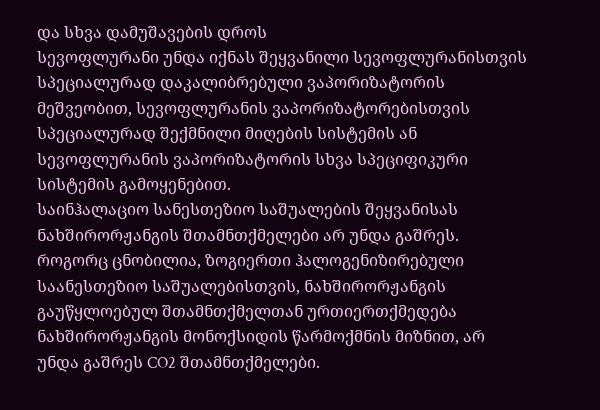და სხვა დამუშავების დროს
სევოფლურანი უნდა იქნას შეყვანილი სევოფლურანისთვის სპეციალურად დაკალიბრებული ვაპორიზატორის მეშვეობით, სევოფლურანის ვაპორიზატორებისთვის სპეციალურად შექმნილი მიღების სისტემის ან სევოფლურანის ვაპორიზატორის სხვა სპეციფიკური სისტემის გამოყენებით.
საინჰალაციო სანესთეზიო საშუალების შეყვანისას ნახშირორჟანგის შთამნთქმელები არ უნდა გაშრეს.
როგორც ცნობილია, ზოგიერთი ჰალოგენიზირებული საანესთეზიო საშუალებისთვის, ნახშირორჟანგის გაუწყლოებულ შთამნთქმელთან ურთიერთქმედება ნახშირორჟანგის მონოქსიდის წარმოქმნის მიზნით, არ უნდა გაშრეს CO2 შთამნთქმელები.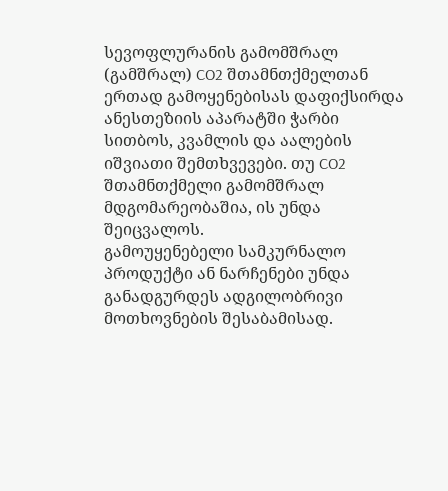სევოფლურანის გამომშრალ (გამშრალ) CO2 შთამნთქმელთან ერთად გამოყენებისას დაფიქსირდა ანესთეზიის აპარატში ჭარბი სითბოს, კვამლის და აალების იშვიათი შემთხვევები. თუ CO2 შთამნთქმელი გამომშრალ მდგომარეობაშია, ის უნდა შეიცვალოს.
გამოუყენებელი სამკურნალო პროდუქტი ან ნარჩენები უნდა განადგურდეს ადგილობრივი მოთხოვნების შესაბამისად.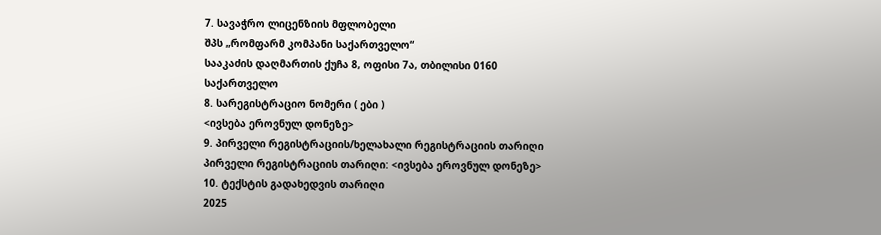7. სავაჭრო ლიცენზიის მფლობელი
შპს „რომფარმ კომპანი საქართველო“
სააკაძის დაღმართის ქუჩა 8, ოფისი 7ა, თბილისი 0160
საქართველო
8. სარეგისტრაციო ნომერი ( ები )
<ივსება ეროვნულ დონეზე>
9. პირველი რეგისტრაციის/ხელახალი რეგისტრაციის თარიღი
პირველი რეგისტრაციის თარიღი: <ივსება ეროვნულ დონეზე>
10. ტექსტის გადახედვის თარიღი
2025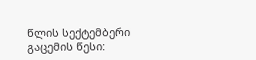წლის სექტემბერი
გაცემის წესი: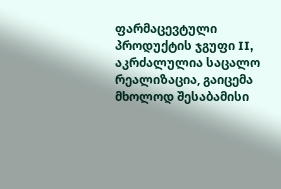ფარმაცევტული პროდუქტის ჯგუფი II, აკრძალულია საცალო რეალიზაცია, გაიცემა მხოლოდ შესაბამისი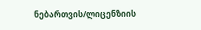ნებართვის/ლიცენზიის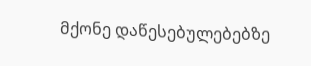მქონე დაწესებულებებზე